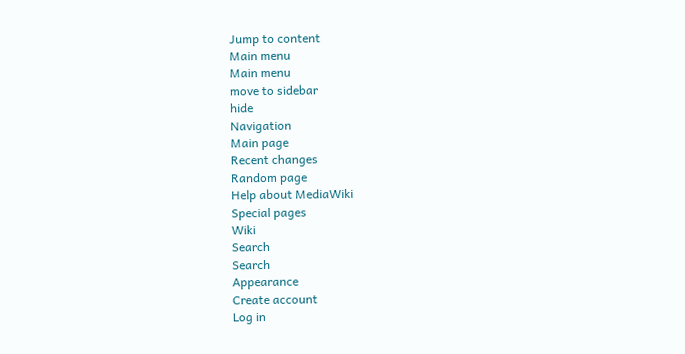Jump to content
Main menu
Main menu
move to sidebar
hide
Navigation
Main page
Recent changes
Random page
Help about MediaWiki
Special pages
Wiki
Search
Search
Appearance
Create account
Log in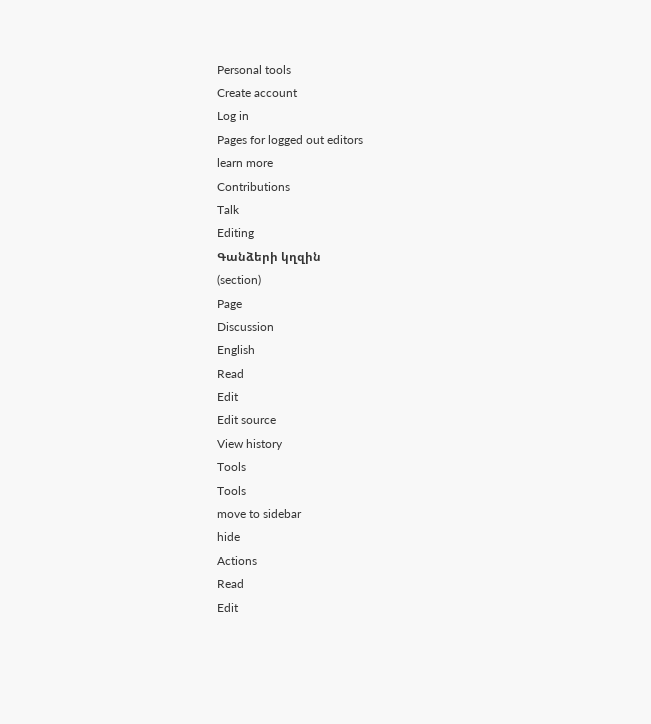Personal tools
Create account
Log in
Pages for logged out editors
learn more
Contributions
Talk
Editing
Գանձերի կղզին
(section)
Page
Discussion
English
Read
Edit
Edit source
View history
Tools
Tools
move to sidebar
hide
Actions
Read
Edit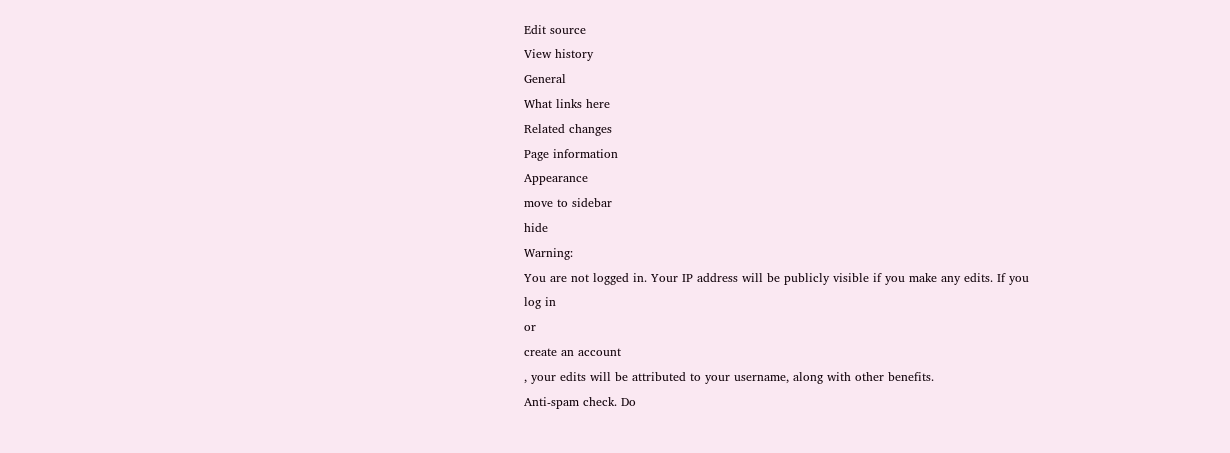Edit source
View history
General
What links here
Related changes
Page information
Appearance
move to sidebar
hide
Warning:
You are not logged in. Your IP address will be publicly visible if you make any edits. If you
log in
or
create an account
, your edits will be attributed to your username, along with other benefits.
Anti-spam check. Do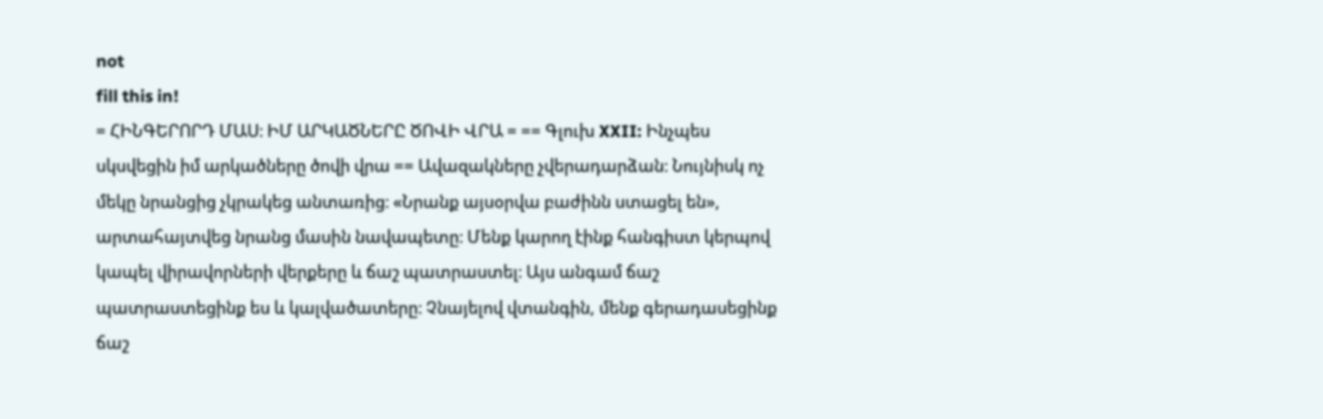not
fill this in!
= ՀԻՆԳԵՐՈՐԴ ՄԱՍ։ ԻՄ ԱՐԿԱԾՆԵՐԸ ԾՈՎԻ ՎՐԱ = == Գլուխ XXII: Ինչպես սկսվեցին իմ արկածները ծովի վրա == Ավազակները չվերադարձան։ Նույնիսկ ոչ մեկը նրանցից չկրակեց անտառից։ «Նրանք այսօրվա բաժինն ստացել են», արտահայտվեց նրանց մասին նավապետը։ Մենք կարող էինք հանգիստ կերպով կապել վիրավորների վերքերը և ճաշ պատրաստել։ Այս անգամ ճաշ պատրաստեցինք ես և կալվածատերը։ Չնայելով վտանգին, մենք գերադասեցինք ճաշ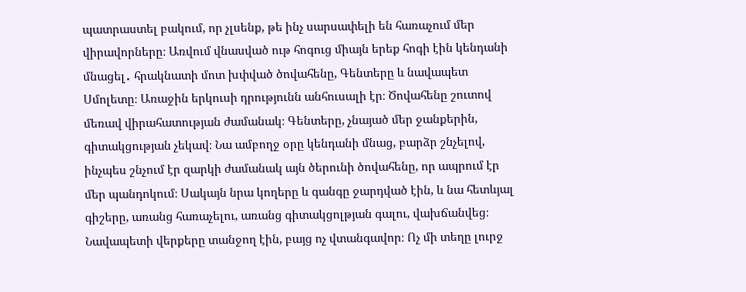պատրաստել բակում, որ չլսենք, թե ինչ սարսափելի են հառաչում մեր վիրավորները։ Առվում վնասված ութ հոգուց միայն երեք հոգի էին կենդանի մնացել․ հրակնատի մոտ խփված ծովահենը, Գենտերը և նավապետ Սմոլետը։ Առաջին երկուսի դրությունն անհուսալի էր։ Ծովահենը շուտով մեռավ վիրահատության ժամանակ։ Գենտերը, չնայած մեր ջանքերին, գիտակցության չեկավ։ Նա ամբողջ օրը կենդանի մնաց, բարձր շնչելով, ինչպես շնչում էր զարկի ժամանակ այն ծերունի ծովահենը, որ ապրում էր մեր պանդոկում։ Սակայն նրա կողերը և գանգը ջարդված էին, և նա հետևյալ գիշերը, առանց հառաչելու, առանց գիտակցոլթյան գալու, վախճանվեց։ Նավապետի վերքերը տանջող էին, բայց ոչ վտանգավոր։ Ոչ մի տեղը լուրջ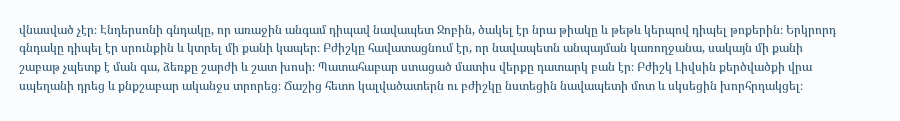վնասված չէր։ Էնդերսոնի գնդակը, որ առաջին անգամ դիպավ նավապետ Ջոբին, ծակել էր նրա թիակը և թեթև կերպով դիպել թոքերին։ Երկրորդ գնդակը դիպել էր սրունքին և կտրել մի քանի կապեր։ Բժիշկը հավատացնում էր, որ նավապետն անպայման կառողջանա, սակայն մի քանի շաբաթ չպետք է ման գա, ձեռքը շարժի և շատ խոսի։ Պատահաբար ստացած մատիս վերքը դատարկ բան էր։ Բժիշկ Լիվսին քերծվածքի վրա սպեղանի դրեց և քնքշաբար ականջս տրորեց։ Ճաշից հետո կալվածատերն ու բժիշկը նստեցին նավապետի մոտ և սկսեցին խորհրդակցել։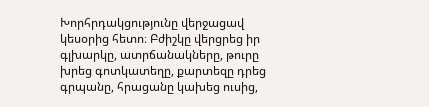Խորհրդակցությունը վերջացավ կեսօրից հետո։ Բժիշկը վերցրեց իր գլխարկը, ատրճանակները, թուրը խրեց գոտկատեղը, քարտեզը դրեց գրպանը, հրացանը կախեց ուսից,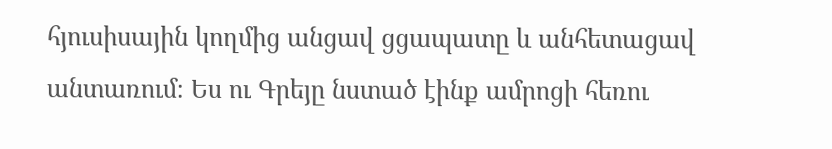հյուսիսային կողմից անցավ ցցապատը և անհետացավ անտառում։ Ես ու Գրեյը նստած էինք ամրոցի հեռու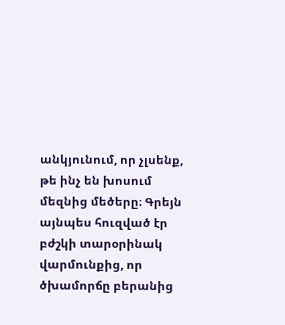անկյունում, որ չլսենք, թե ինչ են խոսում մեզնից մեծերը։ Գրեյն այնպես հուզված էր բժշկի տարօրինակ վարմունքից, որ ծխամորճը բերանից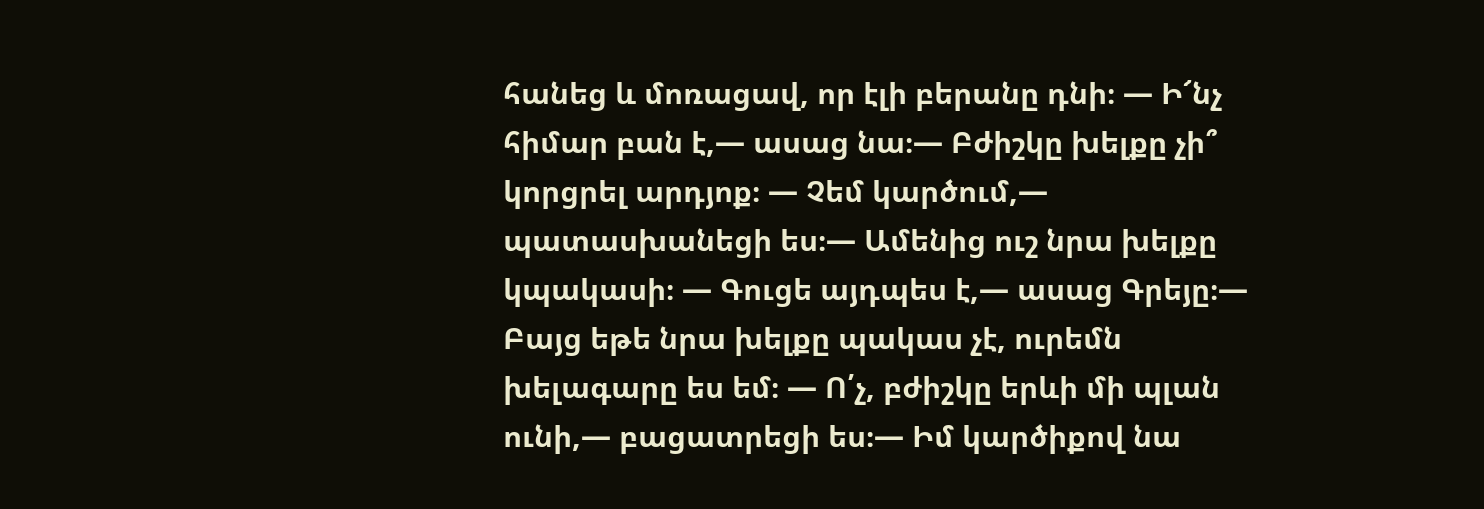հանեց և մոռացավ, որ էլի բերանը դնի։ — Ի՜նչ հիմար բան է,— ասաց նա։— Բժիշկը խելքը չի՞ կորցրել արդյոք։ — Չեմ կարծում,— պատասխանեցի ես։— Ամենից ուշ նրա խելքը կպակասի։ — Գուցե այդպես է,— ասաց Գրեյը։— Բայց եթե նրա խելքը պակաս չէ, ուրեմն խելագարը ես եմ։ — Ո՛չ, բժիշկը երևի մի պլան ունի,— բացատրեցի ես։— Իմ կարծիքով նա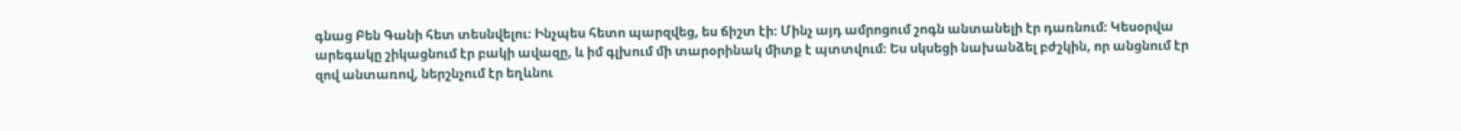գնաց Բեն Գանի հետ տեսնվելու։ Ինչպես հետո պարզվեց, ես ճիշտ էի։ Մինչ այդ ամրոցում շոգն անտանելի էր դառնում։ Կեսօրվա արեգակը շիկացնում էր բակի ավազը, և իմ գլխում մի տարօրինակ միտք է պտտվում։ Ես սկսեցի նախանձել բժշկին, որ անցնում էր զով անտառով, ներշնչում էր եղևնու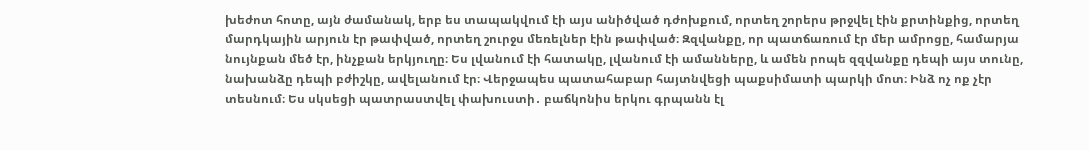խեժոտ հոտը, այն ժամանակ, երբ ես տապակվում էի այս անիծված դժոխքում, որտեղ շորերս թրջվել էին քրտինքից, որտեղ մարդկային արյուն էր թափված, որտեղ շուրջս մեռելներ էին թափված։ Զզվանքը, որ պատճառում էր մեր ամրոցը, համարյա նույնքան մեծ էր, ինչքան երկյուղը։ Ես լվանում էի հատակը, լվանում էի ամանները, և ամեն րոպե զզվանքը դեպի այս տունը, նախանձը դեպի բժիշկը, ավելանում էր։ Վերջապես պատահաբար հայտնվեցի պաքսիմատի պարկի մոտ։ Ինձ ոչ ոք չէր տեսնում։ Ես սկսեցի պատրաստվել փախուստի․ բաճկոնիս երկու գրպանն էլ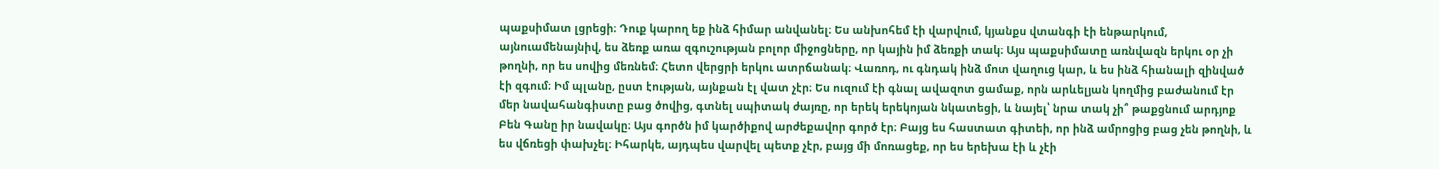պաքսիմատ լցրեցի։ Դուք կարող եք ինձ հիմար անվանել։ Ես անխոհեմ էի վարվում, կյանքս վտանգի էի ենթարկում, այնուամենայնիվ, ես ձեռք առա զգուշության բոլոր միջոցները, որ կային իմ ձեռքի տակ։ Այս պաքսիմատը առնվազն երկու օր չի թողնի, որ ես սովից մեռնեմ։ Հետո վերցրի երկու ատրճանակ։ Վառոդ, ու գնդակ ինձ մոտ վաղուց կար, և ես ինձ հիանալի զինված էի զգում։ Իմ պլանը, ըստ էության, այնքան էլ վատ չէր։ Ես ուզում էի գնալ ավազոտ ցամաք, որն արևելյան կողմից բաժանում էր մեր նավահանգիստը բաց ծովից, գտնել սպիտակ ժայռը, որ երեկ երեկոյան նկատեցի, և նայել՝ նրա տակ չի՞ թաքցնում արդյոք Բեն Գանը իր նավակը։ Այս գործն իմ կարծիքով արժեքավոր գործ էր։ Բայց ես հաստատ գիտեի, որ ինձ ամրոցից բաց չեն թողնի, և ես վճռեցի փախչել։ Իհարկե, այդպես վարվել պետք չէր, բայց մի մոռացեք, որ ես երեխա էի և չէի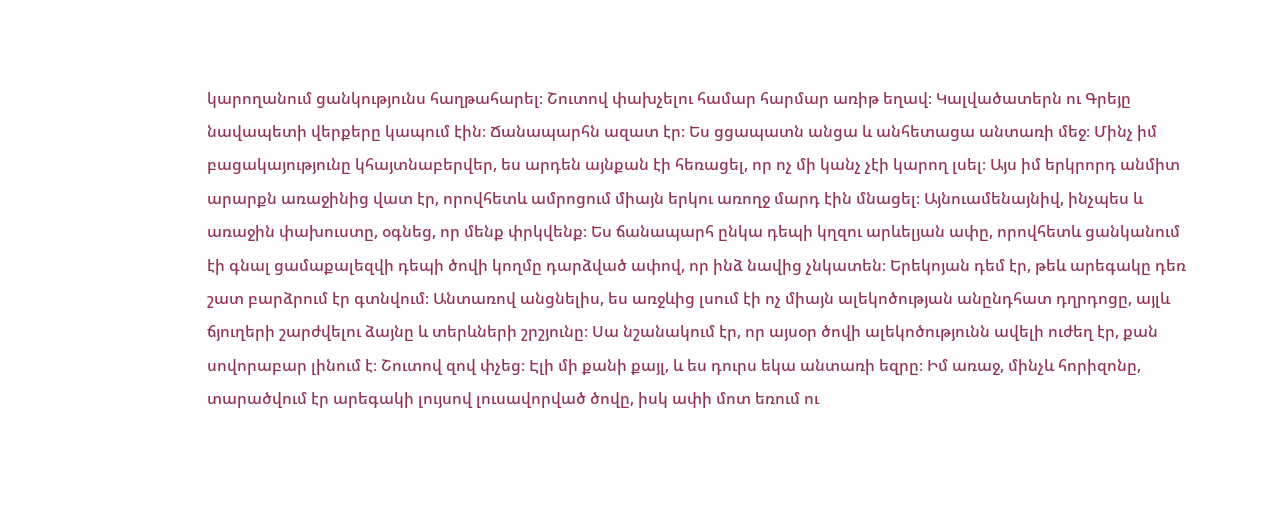կարողանում ցանկությունս հաղթահարել։ Շուտով փախչելու համար հարմար առիթ եղավ։ Կալվածատերն ու Գրեյը նավապետի վերքերը կապում էին։ Ճանապարհն ազատ էր։ Ես ցցապատն անցա և անհետացա անտառի մեջ։ Մինչ իմ բացակայությունը կհայտնաբերվեր, ես արդեն այնքան էի հեռացել, որ ոչ մի կանչ չէի կարող լսել։ Այս իմ երկրորդ անմիտ արարքն առաջինից վատ էր, որովհետև ամրոցում միայն երկու առողջ մարդ էին մնացել։ Այնուամենայնիվ, ինչպես և առաջին փախուստը, օգնեց, որ մենք փրկվենք։ Ես ճանապարհ ընկա դեպի կղզու արևելյան ափը, որովհետև ցանկանում էի գնալ ցամաքալեզվի դեպի ծովի կողմը դարձված ափով, որ ինձ նավից չնկատեն։ Երեկոյան դեմ էր, թեև արեգակը դեռ շատ բարձրում էր գտնվում։ Անտառով անցնելիս, ես առջևից լսում էի ոչ միայն ալեկոծության անընդհատ դղրդոցը, այլև ճյուղերի շարժվելու ձայնը և տերևների շրշյունը։ Սա նշանակում էր, որ այսօր ծովի ալեկոծությունն ավելի ուժեղ էր, քան սովորաբար լինում է։ Շուտով զով փչեց։ Էլի մի քանի քայլ, և ես դուրս եկա անտառի եզրը։ Իմ առաջ, մինչև հորիզոնը, տարածվում էր արեգակի լույսով լուսավորված ծովը, իսկ ափի մոտ եռում ու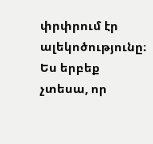փրփրում էր ալեկոծությունը։ Ես երբեք չտեսա, որ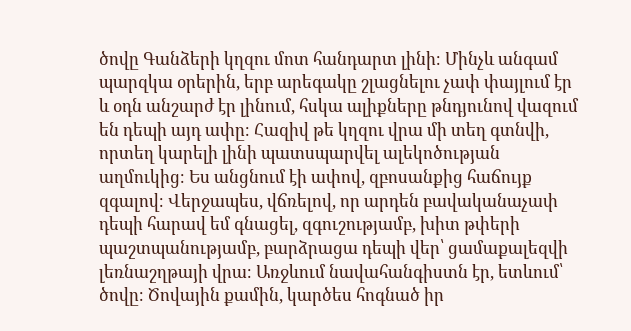ծովը Գանձերի կղզու մոտ հանդարտ լինի։ Մինչև անգամ պարզկա օրերին, երբ արեգակը շլացնելու չափ փայլում էր և օդն անշարժ էր լինում, հսկա ալիքները թնդյունով վազում են դեպի այդ ափը։ Հազիվ թե կղզու վրա մի տեղ գտնվի, որտեղ կարելի լինի պատսպարվել ալեկոծության աղմուկից։ Ես անցնում էի ափով, զբոսանքից հաճույք զգալով։ Վերջապես, վճռելով, որ արդեն բավականաչափ դեպի հարավ եմ գնացել, զգուշությամբ, խիտ թփերի պաշտպանությամբ, բարձրացա դեպի վեր՝ ցամաքալեզվի լեռնաշղթայի վրա։ Առջևում նավահանգիստն էր, ետևում՝ ծովը։ Ծովային քամին, կարծես հոգնած իր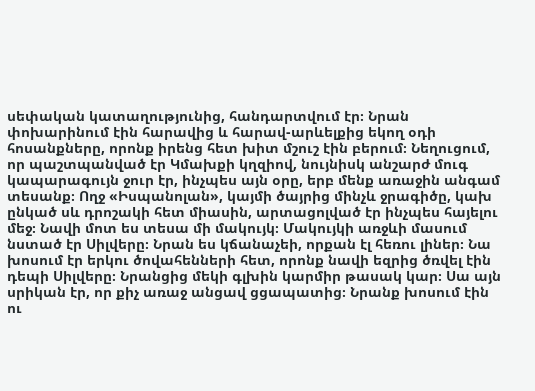սեփական կատաղությունից, հանդարտվում էր։ Նրան փոխարինում էին հարավից և հարավ-արևելքից եկող օդի հոսանքները, որոնք իրենց հետ խիտ մշուշ էին բերում։ Նեղուցում, որ պաշտպանված էր Կմախքի կղզիով, նույնիսկ անշարժ մուգ կապարագույն ջուր էր, ինչպես այն օրը, երբ մենք առաջին անգամ տեսանք։ Ողջ «Իսպանոլան», կայմի ծայրից մինչև ջրագիծը, կախ ընկած սև դրոշակի հետ միասին, արտացոլված էր ինչպես հայելու մեջ։ Նավի մոտ ես տեսա մի մակույկ։ Մակույկի առջևի մասում նստած էր Սիլվերը։ Նրան ես կճանաչեի, որքան էլ հեռու լիներ։ Նա խոսում էր երկու ծովահենների հետ, որոնք նավի եզրից ծռվել էին դեպի Սիլվերը։ Նրանցից մեկի գլխին կարմիր թասակ կար։ Սա այն սրիկան էր, որ քիչ առաջ անցավ ցցապատից։ Նրանք խոսում էին ու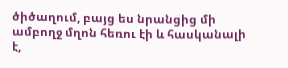ծիծաղում, բայց ես նրանցից մի ամբողջ մղոն հեռու էի և հասկանալի է,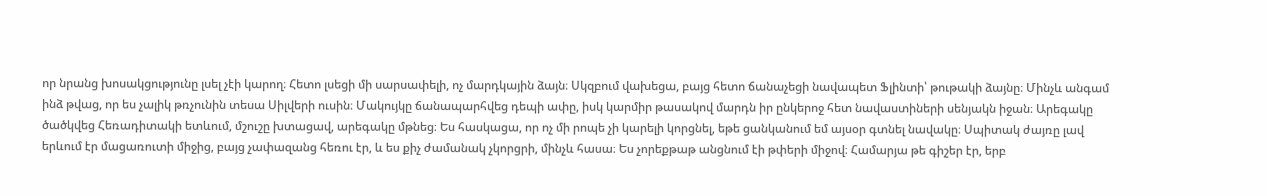որ նրանց խոսակցությունը լսել չէի կարող։ Հետո լսեցի մի սարսափելի, ոչ մարդկային ձայն։ Սկզբում վախեցա, բայց հետո ճանաչեցի նավապետ Ֆլինտի՝ թութակի ձայնը։ Մինչև անգամ ինձ թվաց, որ ես չալիկ թռչունին տեսա Սիլվերի ուսին։ Մակույկը ճանապարհվեց դեպի ափը, իսկ կարմիր թասակով մարդն իր ընկերոջ հետ նավաստիների սենյակն իջան։ Արեգակը ծածկվեց Հեռադիտակի ետևում, մշուշը խտացավ, արեգակը մթնեց։ Ես հասկացա, որ ոչ մի րոպե չի կարելի կորցնել, եթե ցանկանում եմ այսօր գտնել նավակը։ Սպիտակ ժայռը լավ երևում էր մացառուտի միջից, բայց չափազանց հեռու էր, և ես քիչ ժամանակ չկորցրի, մինչև հասա։ Ես չորեքթաթ անցնում էի թփերի միջով։ Համարյա թե գիշեր էր, երբ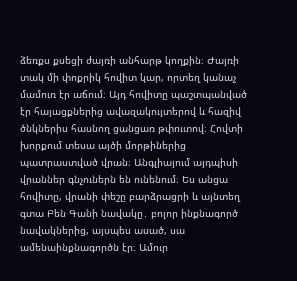ձեռքս քսեցի ժայռի անհարթ կողքին։ Ժայռի տակ մի փոքրիկ հովիտ կար, որտեղ կանաչ մամուռ էր աճում։ Այդ հովիտը պաշտպանված էր հայացքներից ավազակույտերով և հազիվ ծնկներիս հասնող ցանցառ թփուտով։ Հովտի խորքում տեսա այծի մորթիներից պատրաստված վրան։ Անգլիայում այդպիսի վրաններ գնչուներն են ունենում։ Ես անցա հովիտը, վրանի փեշը բարձրացրի և այնտեղ գտա Բեն Գանի նավակը․ բոլոր ինքնագործ նավակներից, այսպես ասած, սա ամենաինքնագործն էր։ Ամուր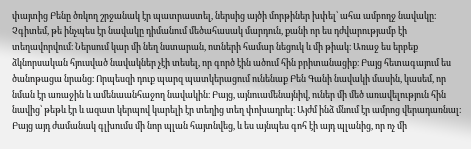փայտից Բենը ծռկող շրջանակ էր պատրաստել, ներսից այծի մորթիներ խփել՝ ահա ամբողջ նավակը։ Չգիտեմ, թե ինչպես էր նավակը դիմանում մեծահասակ մարդուն, քանի որ ես դժվարությամբ էի տեղավորվում։ Ներսում կար մի նեղ նստարան, ոտների համար նեցուկ և մի թիակ։ Առաջ ես երբեք ձկնորսական հյուսված նավակներ չէի տեսել, որ գործ էին ածում հին բրիտանացիք։ Բայց հետագայում ես ծանոթացա նրանց։ Որպեսզի դուք պարզ պատկերացում ունենաք Բեն Գանի նավակի մասին, կասեմ, որ նման էր առաջին և ամենաանհաջող նավակին։ Բայց, այնուամենայնիվ, ուներ մի մեծ առավելություն հին նավից՝ թեթև էր և ազատ կերպով կարելի էր տեղից տեղ փոխադրել։ Այժմ ինձ մնում էր ամրոց վերադառնալ։ Բայց այդ ժամանակ գլխումս մի նոր պլան հայտնվեց, և ես այնպես գոհ էի այդ պլանից, որ ոչ մի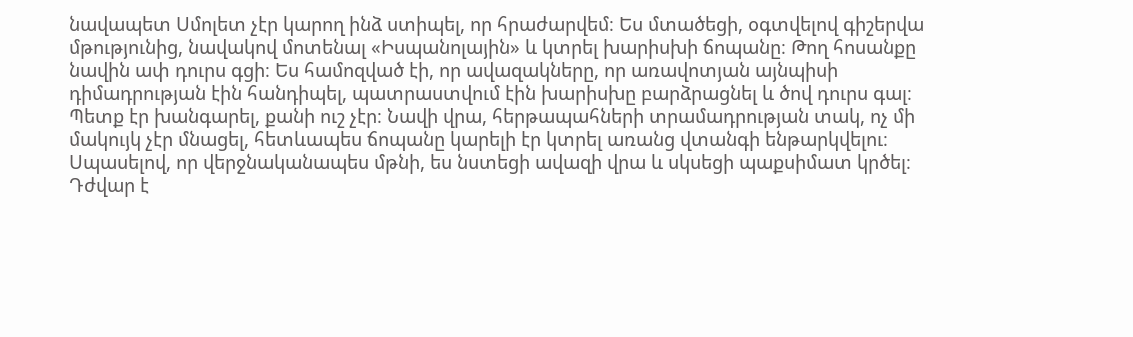նավապետ Սմոլետ չէր կարող ինձ ստիպել, որ հրաժարվեմ։ Ես մտածեցի, օգտվելով գիշերվա մթությունից, նավակով մոտենալ «Իսպանոլային» և կտրել խարիսխի ճոպանը։ Թող հոսանքը նավին ափ դուրս գցի։ Ես համոզված էի, որ ավազակները, որ առավոտյան այնպիսի դիմադրության էին հանդիպել, պատրաստվում էին խարիսխը բարձրացնել և ծով դուրս գալ։ Պետք էր խանգարել, քանի ուշ չէր։ Նավի վրա, հերթապահների տրամադրության տակ, ոչ մի մակույկ չէր մնացել, հետևապես ճոպանը կարելի էր կտրել առանց վտանգի ենթարկվելու։ Սպասելով, որ վերջնականապես մթնի, ես նստեցի ավազի վրա և սկսեցի պաքսիմատ կրծել։ Դժվար է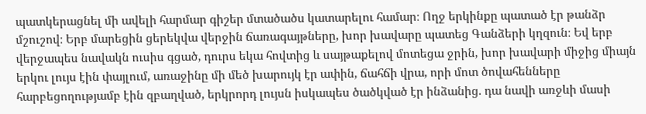պատկերացնել մի ավելի հարմար գիշեր մտածածս կատարելու համար։ Ողջ երկինքը պատած էր թանձր մշուշով։ Երբ մարեցին ցերեկվա վերջին ճառագայթները, խոր խավարը պատեց Գանձերի կղզուն։ Եվ երբ վերջապես նավակն ուսիս գցած, դուրս եկա հովտից և սայթաքելով մոտեցա ջրին, խոր խավարի միջից միայն երկու լույս էին փայլում, առաջինը մի մեծ խարույկ էր ափին, ճահճի վրա, որի մոտ ծովահենները հարբեցողությամբ էին զբաղված, երկրորդ լույսն իսկապես ծածկված էր ինձանից. դա նավի առջևի մասի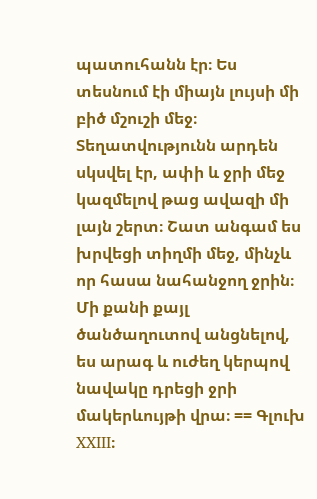պատուհանն էր։ Ես տեսնում էի միայն լույսի մի բիծ մշուշի մեջ։ Տեղատվությունն արդեն սկսվել էր, ափի և ջրի մեջ կազմելով թաց ավազի մի լայն շերտ։ Շատ անգամ ես խրվեցի տիղմի մեջ, մինչև որ հասա նահանջող ջրին։ Մի քանի քայլ ծանծաղուտով անցնելով, ես արագ և ուժեղ կերպով նավակը դրեցի ջրի մակերևույթի վրա։ == Գլուխ XXIII։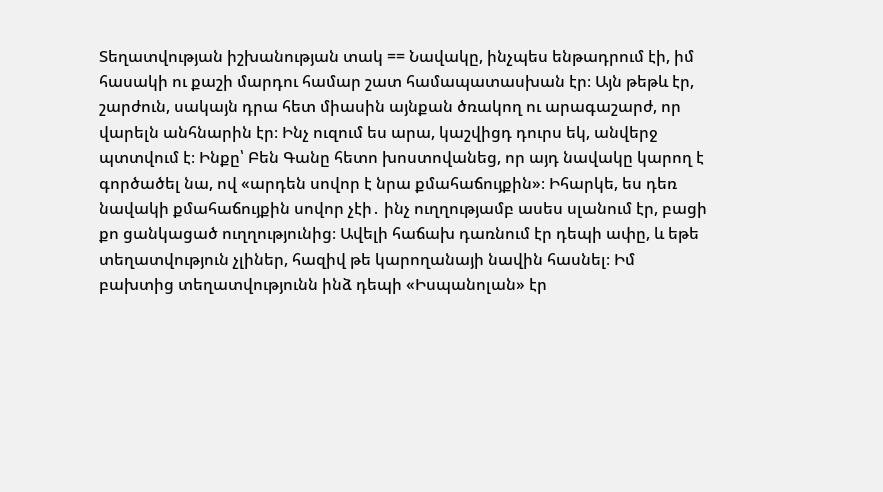Տեղատվության իշխանության տակ == Նավակը, ինչպես ենթադրում էի, իմ հասակի ու քաշի մարդու համար շատ համապատասխան էր։ Այն թեթև էր, շարժուն, սակայն դրա հետ միասին այնքան ծռակող ու արագաշարժ, որ վարելն անհնարին էր։ Ինչ ուզում ես արա, կաշվիցդ դուրս եկ, անվերջ պտտվում է։ Ինքը՝ Բեն Գանը հետո խոստովանեց, որ այդ նավակը կարող է գործածել նա, ով «արդեն սովոր է նրա քմահաճույքին»։ Իհարկե, ես դեռ նավակի քմահաճույքին սովոր չէի․ ինչ ուղղությամբ ասես սլանում էր, բացի քո ցանկացած ուղղությունից։ Ավելի հաճախ դառնում էր դեպի ափը, և եթե տեղատվություն չլիներ, հազիվ թե կարողանայի նավին հասնել։ Իմ բախտից տեղատվությունն ինձ դեպի «Իսպանոլան» էր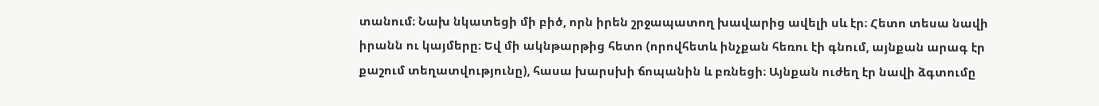տանում։ Նախ նկատեցի մի բիծ, որն իրեն շրջապատող խավարից ավելի սև էր։ Հետո տեսա նավի իրանն ու կայմերը։ Եվ մի ակնթարթից հետո (որովհետև ինչքան հեռու էի գնում, այնքան արագ էր քաշում տեղատվությունը), հասա խարսխի ճոպանին և բռնեցի։ Այնքան ուժեղ էր նավի ձգտումը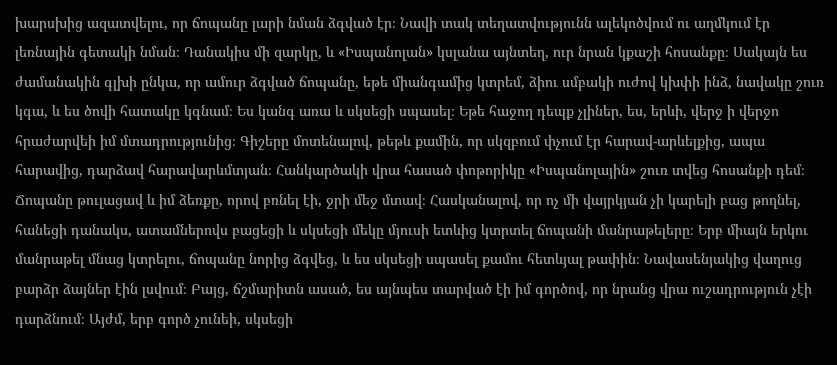խարսխից ազատվելու, որ ճոպանը լարի նման ձգված էր։ Նավի տակ տեղատվությունն ալեկոծվում ու աղմկում էր լեռնային գետակի նման։ Դանակիս մի զարկը, և «Իսպանոլան» կսլանա այնտեղ, ուր նրան կքաշի հոսանքը։ Սակայն ես ժամանակին գլխի ընկա, որ ամուր ձգված ճոպանը, եթե միանգամից կտրեմ, ձիու սմբակի ուժով կխփի ինձ, նավակը շուռ կգա, և ես ծովի հատակը կգնամ։ Ես կանգ առա և սկսեցի սպասել։ Եթե հաջող դեպք չլիներ, ես, երևի, վերջ ի վերջո հրաժարվեի իմ մտադրությունից։ Գիշերը մոտենալով, թեթև քամին, որ սկզբում փչում էր հարավ-արևելքից, ապա հարավից, դարձավ հարավարևմտյան։ Հանկարծակի վրա հասած փոթորիկը «Իսպանոլային» շուռ տվեց հոսանքի դեմ։ Ճոպանը թուլացավ և իմ ձեռքը, որով բռնել էի, ջրի մեջ մտավ։ Հասկանալով, որ ոչ մի վայրկյան չի կարելի բաց թողնել, հանեցի դանակս, ատամներովս բացեցի և սկսեցի մեկը մյուսի ետևից կտրտել ճոպանի մանրաթելերը։ Երբ միայն երկու մանրաթել մնաց կտրելու, ճոպանը նորից ձգվեց, և ես սկսեցի սպասել քամու հետևյալ թափին։ Նավասենյակից վաղուց բարձր ձայներ էին լսվում։ Բայց, ճշմարիտն ասած, ես այնպես տարված էի իմ գործով, որ նրանց վրա ուշադրություն չէի դարձնում։ Այժմ, երբ գործ չունեի, սկսեցի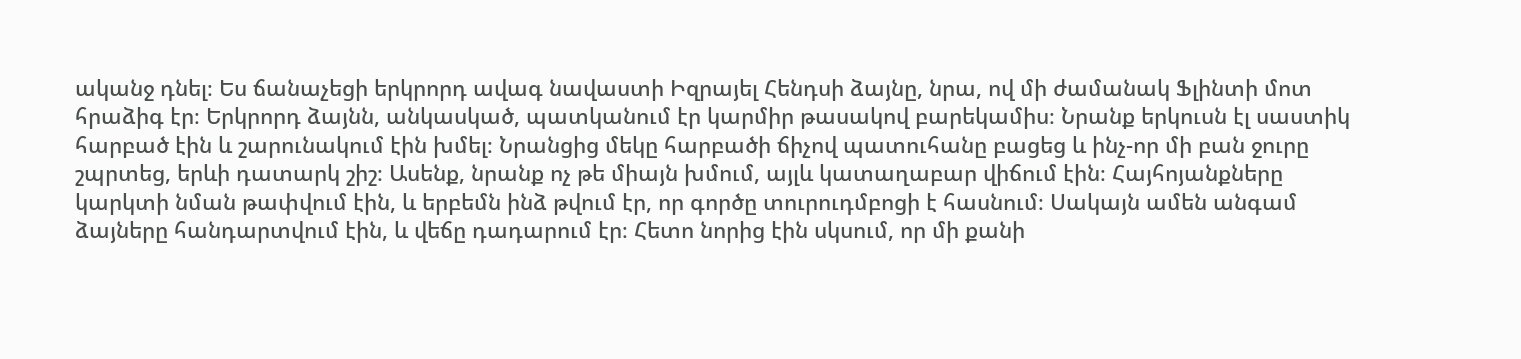ականջ դնել։ Ես ճանաչեցի երկրորդ ավագ նավաստի Իզրայել Հենդսի ձայնը, նրա, ով մի ժամանակ Ֆլինտի մոտ հրաձիգ էր։ Երկրորդ ձայնն, անկասկած, պատկանում էր կարմիր թասակով բարեկամիս։ Նրանք երկուսն էլ սաստիկ հարբած էին և շարունակում էին խմել։ Նրանցից մեկը հարբածի ճիչով պատուհանը բացեց և ինչ-որ մի բան ջուրը շպրտեց, երևի դատարկ շիշ։ Ասենք, նրանք ոչ թե միայն խմում, այլև կատաղաբար վիճում էին։ Հայհոյանքները կարկտի նման թափվում էին, և երբեմն ինձ թվում էր, որ գործը տուրուդմբոցի է հասնում։ Սակայն ամեն անգամ ձայները հանդարտվում էին, և վեճը դադարում էր։ Հետո նորից էին սկսում, որ մի քանի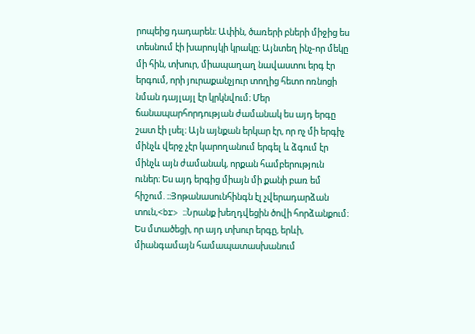րոպեից դադարեն։ Ափին, ծառերի բների միջից ես տեսնում էի խարույկի կրակը։ Այնտեղ ինչ-որ մեկը մի հին, տխուր, միապաղաղ նավաստու երգ էր երգում, որի յուրաքանչյուր տողից հետո ոռնոցի նման դայլայլ էր կրկնվում։ Մեր ճանապարհորդության ժամանակ ես այդ երգը շատ էի լսել։ Այն այնքան երկար էր, որ ոչ մի երգիչ մինչև վերջ չէր կարողանում երգել և ձգում էր մինչև այն ժամանակ, որքան համբերություն ուներ։ Ես այդ երգից միայն մի քանի բառ եմ հիշում. ։։Յոթանասունհինգն էլ չվերադարձան տուն,<br> ։։Նրանք խեղդվեցին ծովի հորձանքում։ Ես մտածեցի, որ այդ տխուր երգը, երևի, միանգամայն համապատասխանում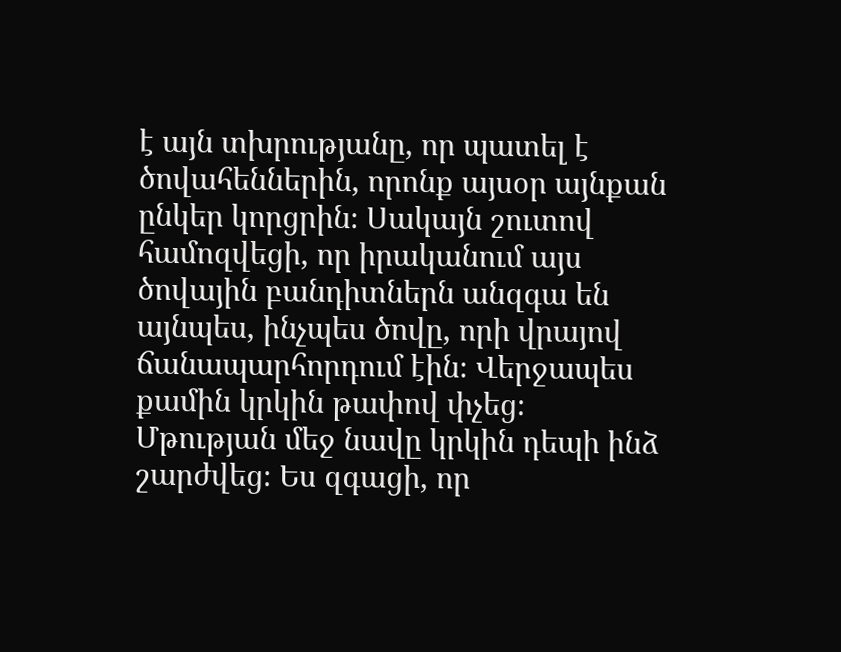է այն տխրությանը, որ պատել է ծովահեններին, որոնք այսօր այնքան ընկեր կորցրին։ Սակայն շուտով համոզվեցի, որ իրականում այս ծովային բանդիտներն անզգա են այնպես, ինչպես ծովը, որի վրայով ճանապարհորդում էին։ Վերջապես քամին կրկին թափով փչեց։ Մթության մեջ նավը կրկին դեպի ինձ շարժվեց։ Ես զգացի, որ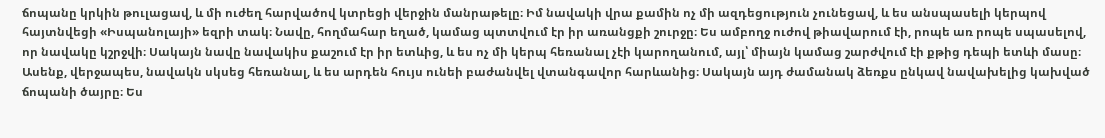ճոպանը կրկին թուլացավ, և մի ուժեղ հարվածով կտրեցի վերջին մանրաթելը։ Իմ նավակի վրա քամին ոչ մի ազդեցություն չունեցավ, և ես անսպասելի կերպով հայտնվեցի «Իսպանոլայի» եզրի տակ։ Նավը, հողմահար եղած, կամաց պտտվում էր իր առանցքի շուրջը։ Ես ամբողջ ուժով թիավարում էի, րոպե առ րոպե սպասելով, որ նավակը կշրջվի։ Սակայն նավը նավակիս քաշում էր իր ետևից, և ես ոչ մի կերպ հեռանալ չէի կարողանում, այլ՝ միայն կամաց շարժվում էի քթից դեպի ետևի մասը։ Ասենք, վերջապես, նավակն սկսեց հեռանալ, և ես արդեն հույս ունեի բաժանվել վտանգավոր հարևանից։ Սակայն այդ ժամանակ ձեռքս ընկավ նավախելից կախված ճոպանի ծայրը։ Ես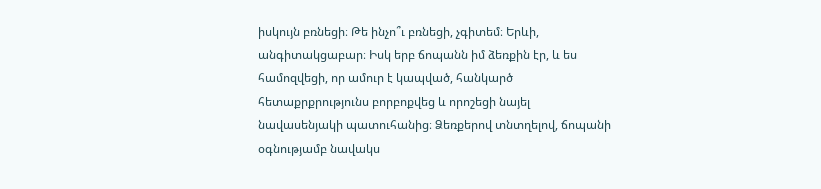իսկույն բռնեցի։ Թե ինչո՞ւ բռնեցի, չգիտեմ։ Երևի, անգիտակցաբար։ Իսկ երբ ճոպանն իմ ձեռքին էր, և ես համոզվեցի, որ ամուր է կապված, հանկարծ հետաքրքրությունս բորբոքվեց և որոշեցի նայել նավասենյակի պատուհանից։ Ձեռքերով տնտղելով, ճոպանի օգնությամբ նավակս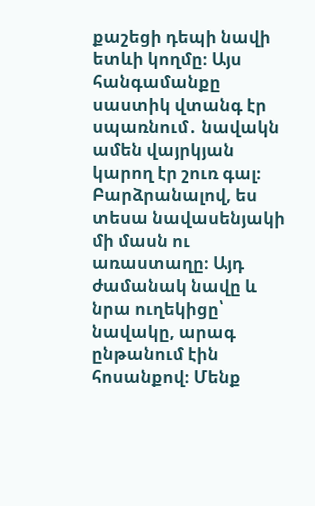քաշեցի դեպի նավի ետևի կողմը։ Այս հանգամանքը սաստիկ վտանգ էր սպառնում․ նավակն ամեն վայրկյան կարող էր շուռ գալ։ Բարձրանալով, ես տեսա նավասենյակի մի մասն ու առաստաղը։ Այդ ժամանակ նավը և նրա ուղեկիցը՝ նավակը, արագ ընթանում էին հոսանքով։ Մենք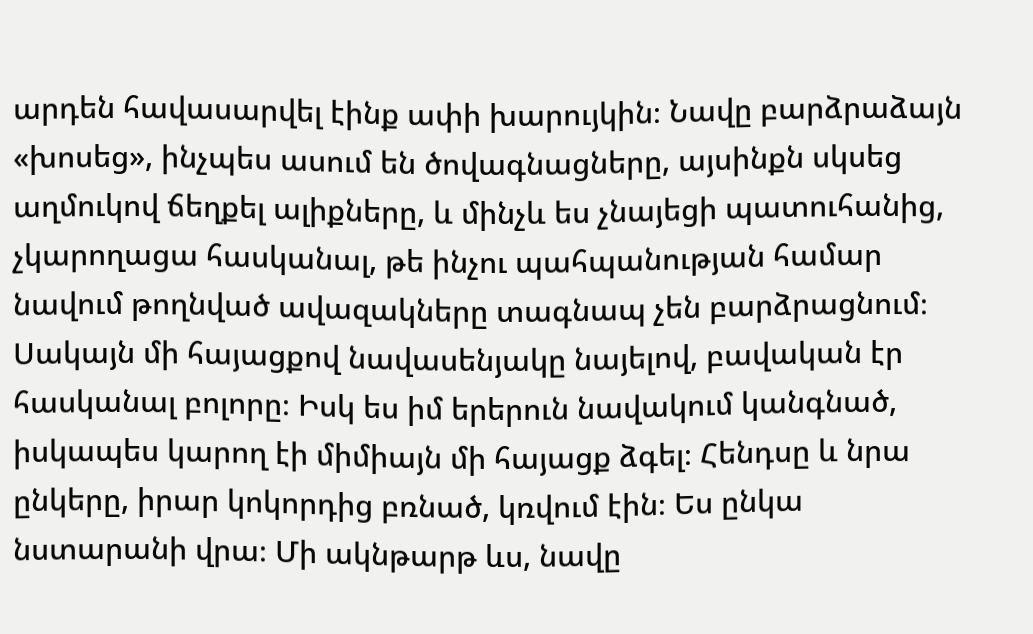արդեն հավասարվել էինք ափի խարույկին։ Նավը բարձրաձայն «խոսեց», ինչպես ասում են ծովագնացները, այսինքն սկսեց աղմուկով ճեղքել ալիքները, և մինչև ես չնայեցի պատուհանից, չկարողացա հասկանալ, թե ինչու պահպանության համար նավում թողնված ավազակները տագնապ չեն բարձրացնում։ Սակայն մի հայացքով նավասենյակը նայելով, բավական էր հասկանալ բոլորը։ Իսկ ես իմ երերուն նավակում կանգնած, իսկապես կարող էի միմիայն մի հայացք ձգել։ Հենդսը և նրա ընկերը, իրար կոկորդից բռնած, կռվում էին։ Ես ընկա նստարանի վրա։ Մի ակնթարթ ևս, նավը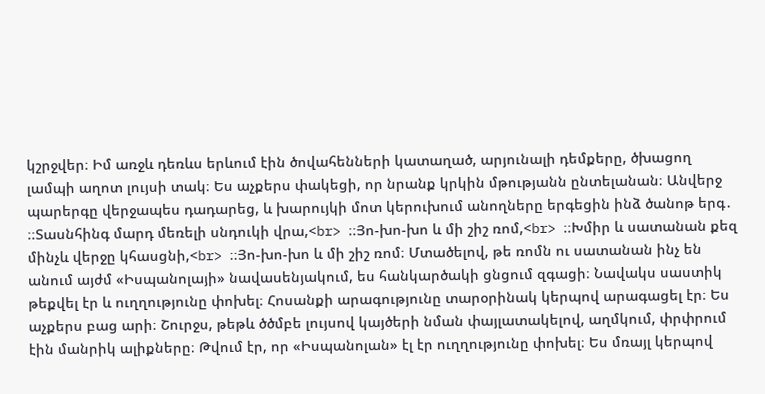կշրջվեր։ Իմ առջև դեռևս երևում էին ծովահենների կատաղած, արյունալի դեմքերը, ծխացող լամպի աղոտ լույսի տակ։ Ես աչքերս փակեցի, որ նրանք կրկին մթությանն ընտելանան։ Անվերջ պարերգը վերջապես դադարեց, և խարույկի մոտ կերուխում անողները երգեցին ինձ ծանոթ երգ․ ։։Տասնհինգ մարդ մեռելի սնդուկի վրա,<br> ։։Յո-խո-խո և մի շիշ ռոմ,<br> ։։Խմիր և սատանան քեզ մինչև վերջը կհասցնի,<br> ։։Յո-խո-խո և մի շիշ ռոմ։ Մտածելով, թե ռոմն ու սատանան ինչ են անում այժմ «Իսպանոլայի» նավասենյակում, ես հանկարծակի ցնցում զգացի։ Նավակս սաստիկ թեքվել էր և ուղղությունը փոխել։ Հոսանքի արագությունը տարօրինակ կերպով արագացել էր։ Ես աչքերս բաց արի։ Շուրջս, թեթև ծծմբե լույսով կայծերի նման փայլատակելով, աղմկում, փրփրում էին մանրիկ ալիքները։ Թվում էր, որ «Իսպանոլան» էլ էր ուղղությունը փոխել։ Ես մռայլ կերպով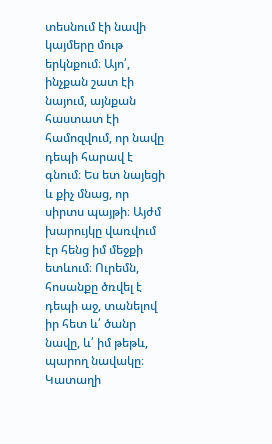տեսնում էի նավի կայմերը մութ երկնքում։ Այո՛, ինչքան շատ էի նայում, այնքան հաստատ էի համոզվում, որ նավը դեպի հարավ է գնում։ Ես ետ նայեցի և քիչ մնաց, որ սիրտս պայթի։ Այժմ խարույկը վառվում էր հենց իմ մեջքի ետևում։ Ուրեմն, հոսանքը ծռվել է դեպի աջ, տանելով իր հետ և՛ ծանր նավը, և՛ իմ թեթև, պարող նավակը։ Կատաղի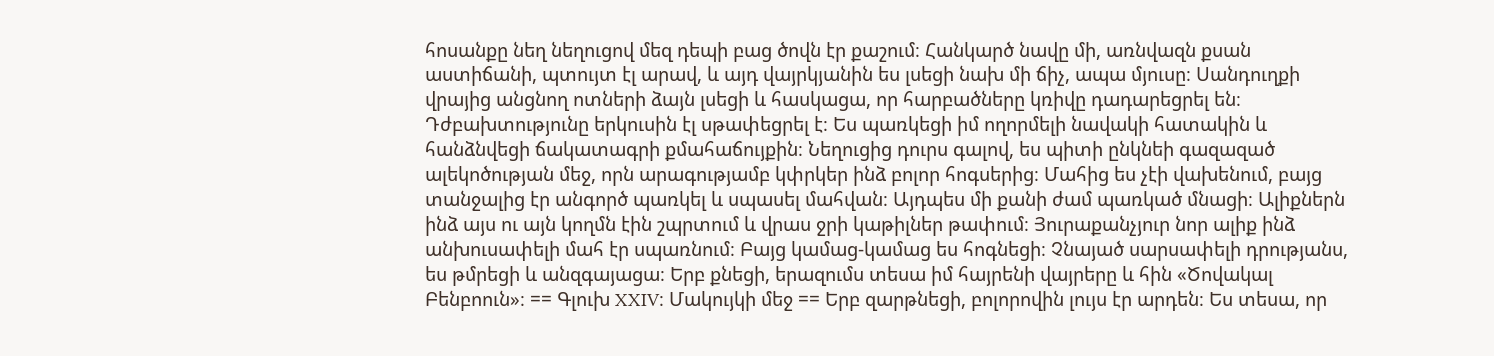հոսանքը նեղ նեղուցով մեզ դեպի բաց ծովն էր քաշում։ Հանկարծ նավը մի, առնվազն քսան աստիճանի, պտույտ էլ արավ, և այդ վայրկյանին ես լսեցի նախ մի ճիչ, ապա մյուսը։ Սանդուղքի վրայից անցնող ոտների ձայն լսեցի և հասկացա, որ հարբածները կռիվը դադարեցրել են։ Դժբախտությունը երկուսին էլ սթափեցրել է։ Ես պառկեցի իմ ողորմելի նավակի հատակին և հանձնվեցի ճակատագրի քմահաճույքին։ Նեղուցից դուրս գալով, ես պիտի ընկնեի գազազած ալեկոծության մեջ, որն արագությամբ կփրկեր ինձ բոլոր հոգսերից։ Մահից ես չէի վախենում, բայց տանջալից էր անգործ պառկել և սպասել մահվան։ Այդպես մի քանի ժամ պառկած մնացի։ Ալիքներն ինձ այս ու այն կողմն էին շպրտում և վրաս ջրի կաթիլներ թափում։ Յուրաքանչյուր նոր ալիք ինձ անխուսափելի մահ էր սպառնում։ Բայց կամաց-կամաց ես հոգնեցի։ Չնայած սարսափելի դրությանս, ես թմրեցի և անզգայացա։ Երբ քնեցի, երազումս տեսա իմ հայրենի վայրերը և հին «Ծովակալ Բենբոուն»։ == Գլուխ XXIV։ Մակույկի մեջ == Երբ զարթնեցի, բոլորովին լույս էր արդեն։ Ես տեսա, որ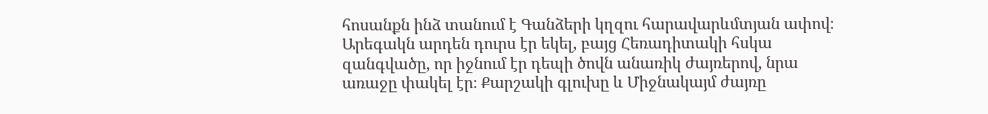հոսանքն ինձ տանում է Գանձերի կղզու հարավարևմտյան ափով։ Արեգակն արդեն դուրս էր եկել, բայց Հեռադիտակի հսկա զանգվածը, որ իջնում էր դեպի ծովն անառիկ ժայռերով, նրա առաջը փակել էր։ Քարշակի գլուխը և Միջնակայմ ժայռը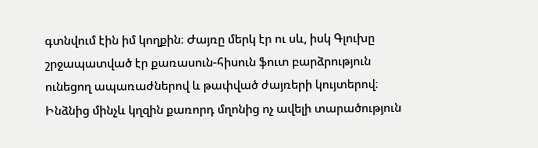գտնվում էին իմ կողքին։ Ժայռը մերկ էր ու սև, իսկ Գլուխը շրջապատված էր քառասուն-հիսուն ֆուտ բարձրություն ունեցող ապառաժներով և թափված ժայռերի կույտերով։ Ինձնից մինչև կղզին քառորդ մղոնից ոչ ավելի տարածություն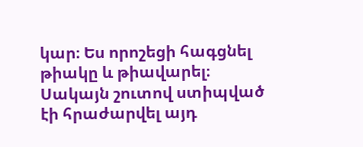կար։ Ես որոշեցի հագցնել թիակը և թիավարել։ Սակայն շուտով ստիպված էի հրաժարվել այդ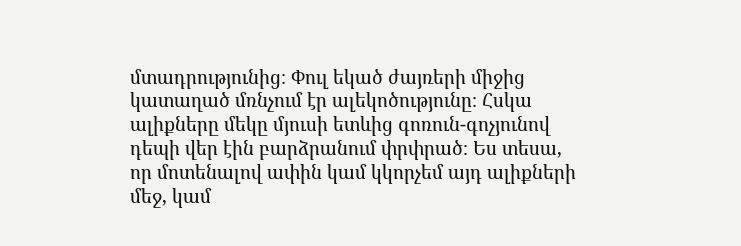մտադրությունից։ Փուլ եկած ժայռերի միջից կատաղած մռնչում էր ալեկոծությունը։ Հսկա ալիքները մեկը մյուսի ետևից գոռուն-գոչյունով դեպի վեր էին բարձրանում փրփրած։ Ես տեսա, որ մոտենալով ափին կամ կկորչեմ այդ ալիքների մեջ, կամ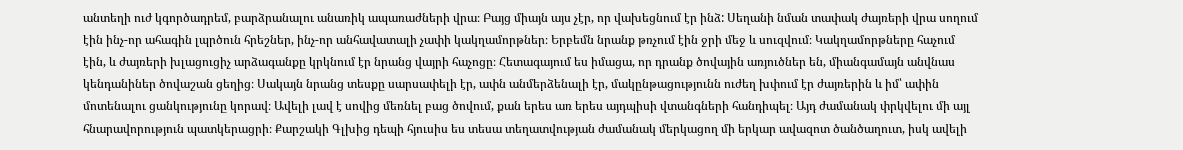անտեղի ուժ կգործադրեմ, բարձրանալու անառիկ ապառաժների վրա։ Բայց միայն այս չէր, որ վախեցնում էր ինձ: Սեղանի նման տափակ ժայռերի վրա սողում էին ինչ-որ ահագին լպրծուն հրեշներ, ինչ-որ անհավատալի չափի կակղամորթներ։ Երբեմն նրանք թռչում էին ջրի մեջ և սուզվում։ Կակղամորթները հաչում էին, և ժայռերի խլացուցիչ արձագանքը կրկնում էր նրանց վայրի հաչոցը։ Հետագայում ես իմացա, որ դրանք ծովային առյուծներ են, միանգամայն անվնաս կենդանիներ ծովաշան ցեղից։ Սակայն նրանց տեսքը սարսափելի էր, ափն անմերձենալի էր, մակընթացությունն ուժեղ խփում էր ժայռերին և իմ՝ ափին մոտենալու ցանկությունը կորավ։ Ավելի լավ է սովից մեռնել բաց ծովում, քան երես առ երես այդպիսի վտանգների հանդիպել։ Այդ ժամանակ փրկվելու մի այլ հնարավորություն պատկերացրի։ Քարշակի Գլխից դեպի հյուսիս ես տեսա տեղատվության ժամանակ մերկացող մի երկար ավազոտ ծանծաղուտ, իսկ ավելի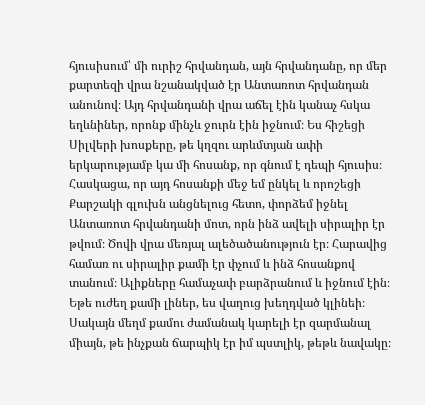հյուսիսում՝ մի ուրիշ հրվանդան, այն հրվանդանը, որ մեր քարտեզի վրա նշանակված էր Անտառոտ հրվանդան անունով։ Այդ հրվանդանի վրա աճել էին կանաչ հսկա եղևնիներ, որոնք մինչև ջուրն էին իջնում։ Ես հիշեցի Սիլվերի խոսքերը, թե կղզու արևմտյան ափի երկարությամբ կա մի հոսանք, որ գնում է դեպի հյուսիս։ Հասկացա, որ այդ հոսանքի մեջ եմ ընկել և որոշեցի Քարշակի գլուխն անցնելուց հետո, փորձեմ իջնել Անտառոտ հրվանդանի մոտ, որն ինձ ավելի սիրալիր էր թվում։ Ծովի վրա մեռյալ ալեծածանություն էր։ Հարավից համառ ու սիրալիր քամի էր փչում և ինձ հոսանքով տանում։ Ալիքները համաչափ բարձրանում և իջնում էին։ Եթե ուժեղ քամի լիներ, ես վաղուց խեղդված կլինեի։ Սակայն մեղմ քամու ժամանակ կարելի էր զարմանալ միայն, թե ինչքան ճարպիկ էր իմ պստլիկ, թեթև նավակը։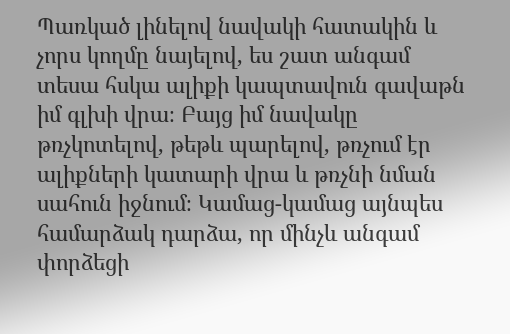Պառկած լինելով նավակի հատակին և չորս կողմը նայելով, ես շատ անգամ տեսա հսկա ալիքի կապտավուն գավաթն իմ գլխի վրա։ Բայց իմ նավակը թռչկոտելով, թեթև պարելով, թռչում էր ալիքների կատարի վրա և թռչնի նման սահուն իջնում։ Կամաց-կամաց այնպես համարձակ դարձա, որ մինչև անգամ փորձեցի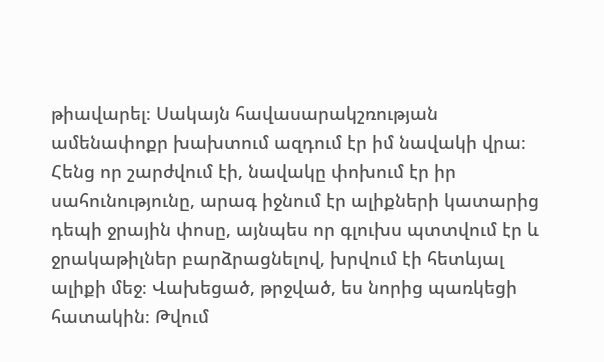թիավարել։ Սակայն հավասարակշռության ամենափոքր խախտում ազդում էր իմ նավակի վրա։ Հենց որ շարժվում էի, նավակը փոխում էր իր սահունությունը, արագ իջնում էր ալիքների կատարից դեպի ջրային փոսը, այնպես որ գլուխս պտտվում էր և ջրակաթիլներ բարձրացնելով, խրվում էի հետևյալ ալիքի մեջ։ Վախեցած, թրջված, ես նորից պառկեցի հատակին։ Թվում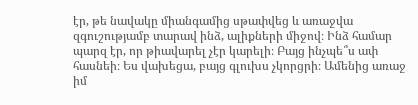էր, թե նավակը միանգամից սթափվեց և առաջվա զգուշությամբ տարավ ինձ, ալիքների միջով։ Ինձ համար պարզ էր, որ թիավարել չէր կարելի։ Բայց ինչպե՞ս ափ հասնեի։ Ես վախեցա, բայց գլուխս չկորցրի։ Ամենից առաջ իմ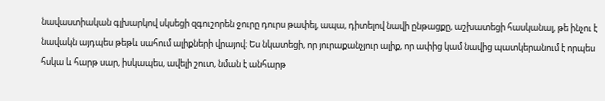նավաստիական գլխարկով սկսեցի զգուշորեն ջուրը դուրս թափել, ապա, դիտելով նավի ընթացքը, աշխատեցի հասկանալ, թե ինչու է նավակն այդպես թեթև սահում ալիքների վրայով։ Ես նկատեցի, որ յուրաքանչյուր ալիք, որ ափից կամ նավից պատկերանում է որպես հսկա և հարթ սար, իսկապես, ավելի շուտ, նման է անհարթ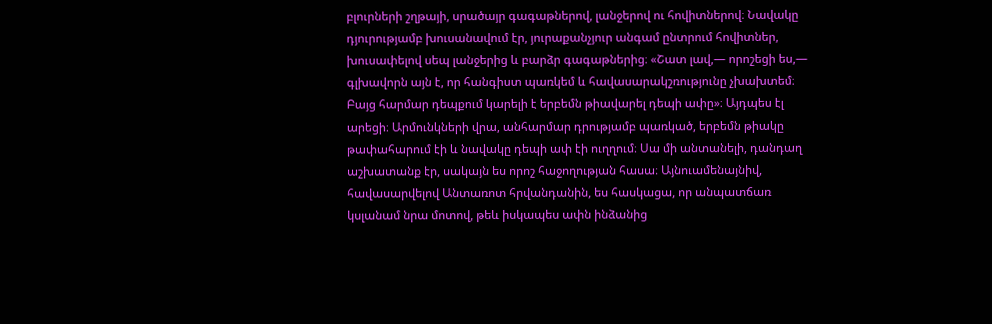բլուրների շղթայի, սրածայր գագաթներով, լանջերով ու հովիտներով։ Նավակը դյուրությամբ խուսանավում էր, յուրաքանչյուր անգամ ընտրում հովիտներ, խուսափելով սեպ լանջերից և բարձր գագաթներից։ «Շատ լավ,— որոշեցի ես,— գլխավորն այն է, որ հանգիստ պառկեմ և հավասարակշռությունը չխախտեմ։ Բայց հարմար դեպքում կարելի է երբեմն թիավարել դեպի ափը»։ Այդպես էլ արեցի։ Արմունկների վրա, անհարմար դրությամբ պառկած, երբեմն թիակը թափահարում էի և նավակը դեպի ափ էի ուղղում։ Սա մի անտանելի, դանդաղ աշխատանք էր, սակայն ես որոշ հաջողության հասա։ Այնուամենայնիվ, հավասարվելով Անտառոտ հրվանդանին, ես հասկացա, որ անպատճառ կսլանամ նրա մոտով, թեև իսկապես ափն ինձանից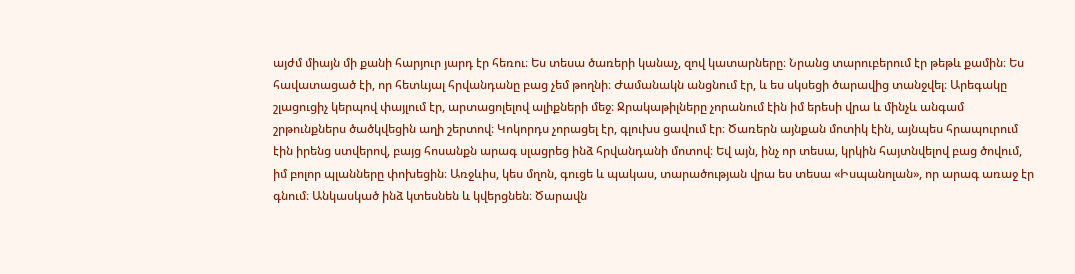այժմ միայն մի քանի հարյուր յարդ էր հեռու։ Ես տեսա ծառերի կանաչ, զով կատարները։ Նրանց տարուբերում էր թեթև քամին։ Ես հավատացած էի, որ հետևյալ հրվանդանը բաց չեմ թողնի։ Ժամանակն անցնում էր, և ես սկսեցի ծարավից տանջվել։ Արեգակը շլացուցիչ կերպով փայլում էր, արտացոլելով ալիքների մեջ։ Ջրակաթիլները չորանում էին իմ երեսի վրա և մինչև անգամ շրթունքներս ծածկվեցին աղի շերտով։ Կոկորդս չորացել էր, գլուխս ցավում էր։ Ծառերն այնքան մոտիկ էին, այնպես հրապուրում էին իրենց ստվերով, բայց հոսանքն արագ սլացրեց ինձ հրվանդանի մոտով։ Եվ այն, ինչ որ տեսա, կրկին հայտնվելով բաց ծովում, իմ բոլոր պլանները փոխեցին։ Առջևիս, կես մղոն, գուցե և պակաս, տարածության վրա ես տեսա «Իսպանոլան», որ արագ առաջ էր գնում։ Անկասկած ինձ կտեսնեն և կվերցնեն։ Ծարավն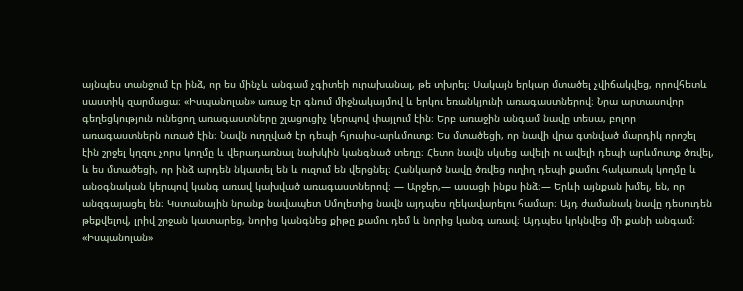այնպես տանջում էր ինձ, որ ես մինչև անգամ չգիտեի ուրախանալ, թե տխրել։ Սակայն երկար մտածել չվիճակվեց, որովհետև սաստիկ զարմացա։ «Իսպանոլան» առաջ էր գնում միջնակայմով և երկու եռանկյունի առագաստներով։ Նրա արտասովոր գեղեցկություն ունեցող առագաստները շլացուցիչ կերպով փայլում էին։ Երբ առաջին անգամ նավը տեսա, բոլոր առագաստներն ուռած էին։ Նավն ուղղված էր դեպի հյուսիս-արևմուտք։ Ես մտածեցի, որ նավի վրա գտնված մարդիկ որոշել էին շրջել կղզու չորս կողմը և վերադառնալ նախկին կանգնած տեղը։ Հետո նավն սկսեց ավելի ու ավելի դեպի արևմուտք ծռվել, և ես մտածեցի, որ ինձ արդեն նկատել են և ուզում են վերցնել։ Հանկարծ նավը ծռվեց ուղիղ դեպի քամու հակառակ կողմը և անօգնական կերպով կանգ առավ կախված առագաստներով։ — Արջեր,— ասացի ինքս ինձ։— Երևի այնքան խմել, են, որ անզգայացել են։ Կստանային նրանք նավապետ Սմոլետից նավն այդպես ղեկավարելու համար։ Այդ ժամանակ նավը դեսուդեն թեքվելով, լրիվ շրջան կատարեց, նորից կանգնեց քիթը քամու դեմ և նորից կանգ առավ։ Այդպես կրկնվեց մի քանի անգամ։ «Իսպանոլան»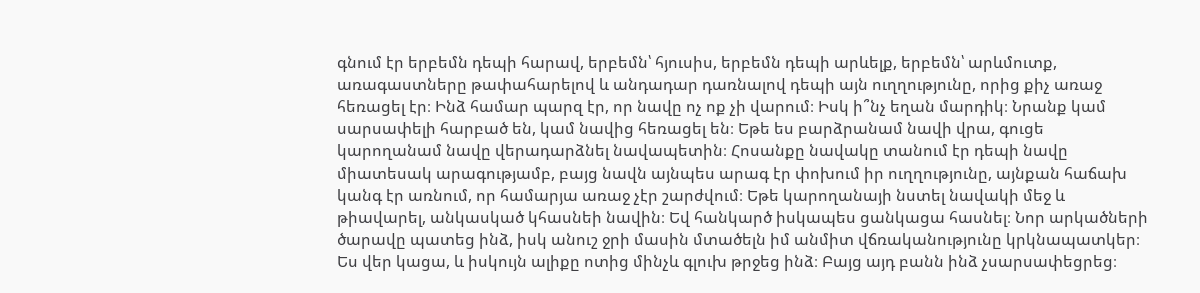գնում էր երբեմն դեպի հարավ, երբեմն՝ հյուսիս, երբեմն դեպի արևելք, երբեմն՝ արևմուտք, առագաստները թափահարելով և անդադար դառնալով դեպի այն ուղղությունը, որից քիչ առաջ հեռացել էր։ Ինձ համար պարզ էր, որ նավը ոչ ոք չի վարում։ Իսկ ի՞նչ եղան մարդիկ։ Նրանք կամ սարսափելի հարբած են, կամ նավից հեռացել են։ Եթե ես բարձրանամ նավի վրա, գուցե կարողանամ նավը վերադարձնել նավապետին։ Հոսանքը նավակը տանում էր դեպի նավը միատեսակ արագությամբ, բայց նավն այնպես արագ էր փոխում իր ուղղությունը, այնքան հաճախ կանգ էր առնում, որ համարյա առաջ չէր շարժվում։ Եթե կարողանայի նստել նավակի մեջ և թիավարել, անկասկած կհասնեի նավին։ Եվ հանկարծ իսկապես ցանկացա հասնել։ Նոր արկածների ծարավը պատեց ինձ, իսկ անուշ ջրի մասին մտածելն իմ անմիտ վճռականությունը կրկնապատկեր։ Ես վեր կացա, և իսկույն ալիքը ոտից մինչև գլուխ թրջեց ինձ։ Բայց այդ բանն ինձ չսարսափեցրեց։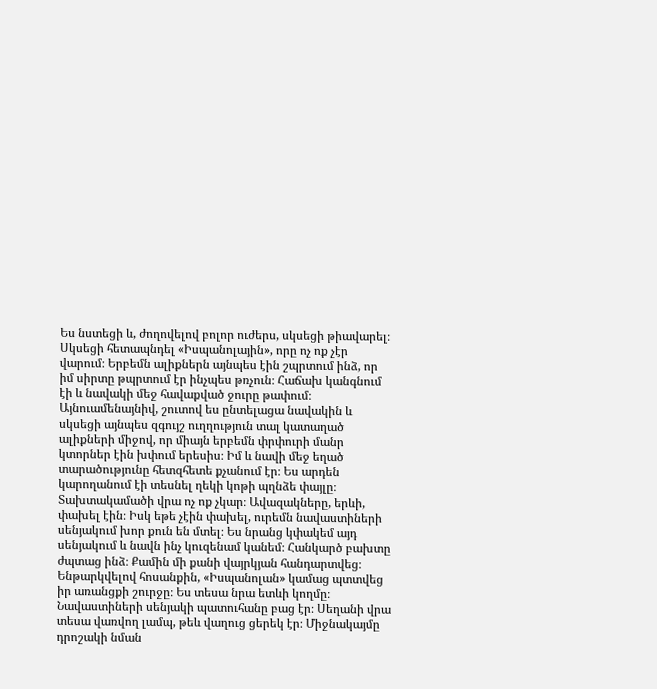Ես նստեցի և, ժողովելով բոլոր ուժերս, սկսեցի թիավարել։ Սկսեցի հետապնդել «Իսպանոլային», որը ոչ ոք չէր վարում։ Երբեմն ալիքներն այնպես էին շպրտում ինձ, որ իմ սիրտը թպրտում էր ինչպես թռչուն։ Հաճախ կանգնում էի և նավակի մեջ հավաքված ջուրը թափում։ Այնուամենայնիվ, շուտով ես ընտելացա նավակին և սկսեցի այնպես զգույշ ուղղություն տալ կատաղած ալիքների միջով, որ միայն երբեմն փրփուրի մանր կտորներ էին խփում երեսիս։ Իմ և նավի մեջ եղած տարածությունը հետզհետե քչանում էր։ Ես արդեն կարողանում էի տեսնել ղեկի կոթի պղնձե փայլը։ Տախտակամածի վրա ոչ ոք չկար։ Ավազակները, երևի, փախել էին։ Իսկ եթե չէին փախել, ուրեմն նավաստիների սենյակում խոր քուն են մտել։ Ես նրանց կփակեմ այդ սենյակում և նավն ինչ կուզենամ կանեմ։ Հանկարծ բախտը ժպտաց ինձ։ Քամին մի քանի վայրկյան հանդարտվեց։ Ենթարկվելով հոսանքին, «Իսպանոլան» կամաց պտտվեց իր առանցքի շուրջը։ Ես տեսա նրա ետևի կողմը։ Նավաստիների սենյակի պատուհանը բաց էր։ Սեղանի վրա տեսա վառվող լամպ, թեև վաղուց ցերեկ էր։ Միջնակայմը դրոշակի նման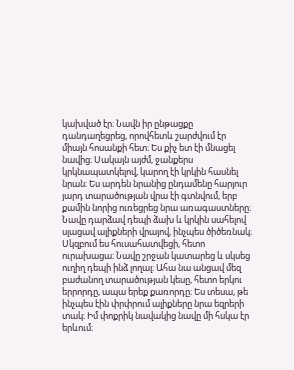կախված էր։ Նավն իր ընթացքը դանդաղեցրեց, որովհետև շարժվում էր միայն հոսանքի հետ։ Ես քիչ ետ էի մնացել նավից։ Սակայն այժմ, ջանքերս կրկնապատկելով, կարող էի կրկին հասնել նրան։ Ես արդեն նրանից ընդամենը հարյուր յարդ տարածության վրա էի գտնվում, երբ քամին նորից ուռեցրեց նրա առագաստները։ Նավը դարձավ դեպի ձախ և կրկին սահելով սլացավ ալիքների վրայով, ինչպես ծիծեռնակ։ Սկզբում ես հուսահատվեցի, հետո ուրախացա։ Նավը շրջան կատարեց և սկսեց ուղիղ դեպի ինձ լողալ։ Ահա նա անցավ մեզ բաժանող տարածության կեսը, հետո երկու երրորդը, ապա երեք քառորդը։ Ես տեսա, թե ինչպես էին փրփրում ալիքները նրա եզրերի տակ։ Իմ փոքրիկ նավակից նավը մի հսկա էր երևում։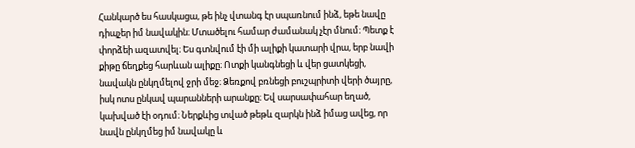Հանկարծ ես հասկացա, թե ինչ վտանգ էր սպառնում ինձ, եթե նավը դիպչեր իմ նավակին։ Մտածելու համար ժամանակ չէր մնում։ Պետք է փորձեի ազատվել։ Ես գտնվում էի մի ալիքի կատարի վրա, երբ նավի քիթը ճեղքեց հարևան ալիքը։ Ոտքի կանգնեցի և վեր ցատկեցի, նավակն ընկղմելով ջրի մեջ։ Ձեռքով բռնեցի բուշպրիտի վերի ծայրը, իսկ ոտս ընկավ պարանների արանքը։ Եվ սարսափահար եղած, կախված էի օդում։ Ներքևից տված թեթև զարկն ինձ իմաց ավեց, որ նավն ընկղմեց իմ նավակը և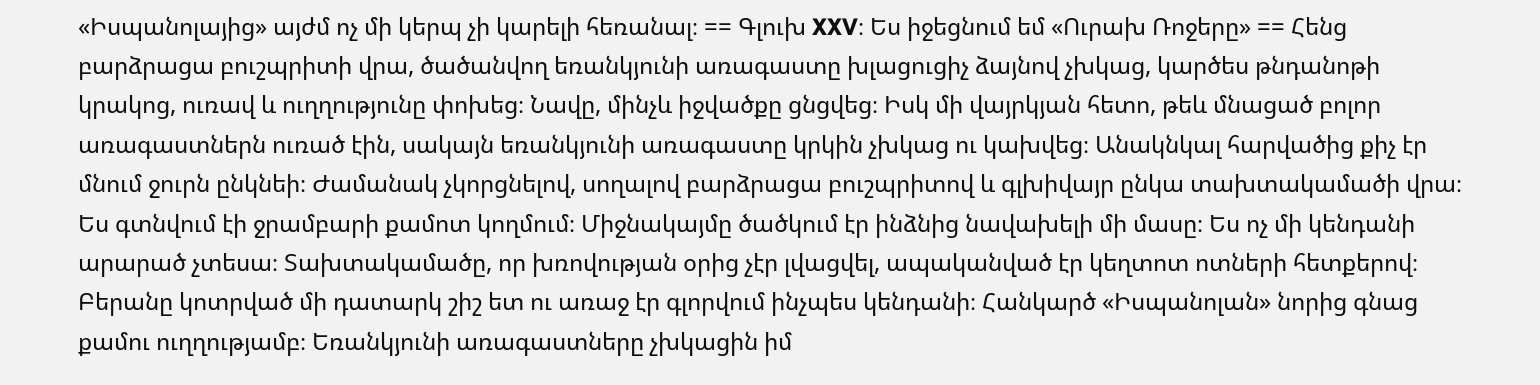«Իսպանոլայից» այժմ ոչ մի կերպ չի կարելի հեռանալ։ == Գլուխ XXV։ Ես իջեցնում եմ «Ուրախ Ռոջերը» == Հենց բարձրացա բուշպրիտի վրա, ծածանվող եռանկյունի առագաստը խլացուցիչ ձայնով չխկաց, կարծես թնդանոթի կրակոց, ուռավ և ուղղությունը փոխեց։ Նավը, մինչև իջվածքը ցնցվեց։ Իսկ մի վայրկյան հետո, թեև մնացած բոլոր առագաստներն ուռած էին, սակայն եռանկյունի առագաստը կրկին չխկաց ու կախվեց։ Անակնկալ հարվածից քիչ էր մնում ջուրն ընկնեի։ Ժամանակ չկորցնելով, սողալով բարձրացա բուշպրիտով և գլխիվայր ընկա տախտակամածի վրա։ Ես գտնվում էի ջրամբարի քամոտ կողմում։ Միջնակայմը ծածկում էր ինձնից նավախելի մի մասը։ Ես ոչ մի կենդանի արարած չտեսա։ Տախտակամածը, որ խռովության օրից չէր լվացվել, ապականված էր կեղտոտ ոտների հետքերով։ Բերանը կոտրված մի դատարկ շիշ ետ ու առաջ էր գլորվում ինչպես կենդանի։ Հանկարծ «Իսպանոլան» նորից գնաց քամու ուղղությամբ։ Եռանկյունի առագաստները չխկացին իմ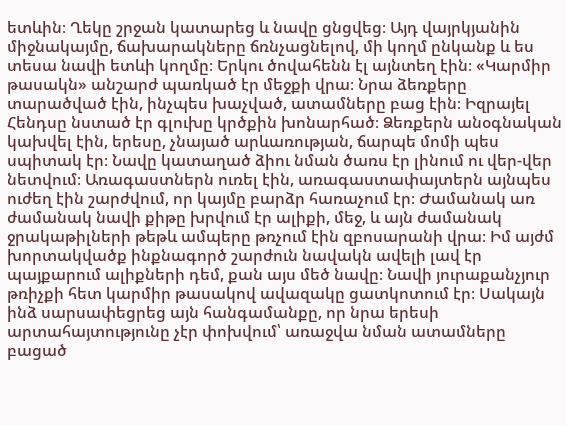ետևին։ Ղեկը շրջան կատարեց և նավը ցնցվեց։ Այդ վայրկյանին միջնակայմը, ճախարակները ճռնչացնելով, մի կողմ ընկանք և ես տեսա նավի ետևի կողմը։ Երկու ծովահենն էլ այնտեղ էին։ «Կարմիր թասակն» անշարժ պառկած էր մեջքի վրա։ Նրա ձեռքերը տարածված էին, ինչպես խաչված, ատամները բաց էին։ Իզրայել Հենդսը նստած էր գլուխը կրծքին խոնարհած։ Ձեռքերն անօգնական կախվել էին, երեսը, չնայած արևառության, ճարպե մոմի պես սպիտակ էր։ Նավը կատաղած ձիու նման ծառս էր լինում ու վեր-վեր նետվում։ Առագաստներն ուռել էին, առագաստափայտերն այնպես ուժեղ էին շարժվում, որ կայմը բարձր հառաչում էր։ Ժամանակ առ ժամանակ նավի քիթը խրվում էր ալիքի, մեջ, և այն ժամանակ ջրակաթիլների թեթև ամպերը թռչում էին զբոսարանի վրա։ Իմ այժմ խորտակվածք ինքնագործ շարժուն նավակն ավելի լավ էր պայքարում ալիքների դեմ, քան այս մեծ նավը։ Նավի յուրաքանչյուր թռիչքի հետ կարմիր թասակով ավազակը ցատկոտում էր։ Սակայն ինձ սարսափեցրեց այն հանգամանքը, որ նրա երեսի արտահայտությունը չէր փոխվում՝ առաջվա նման ատամները բացած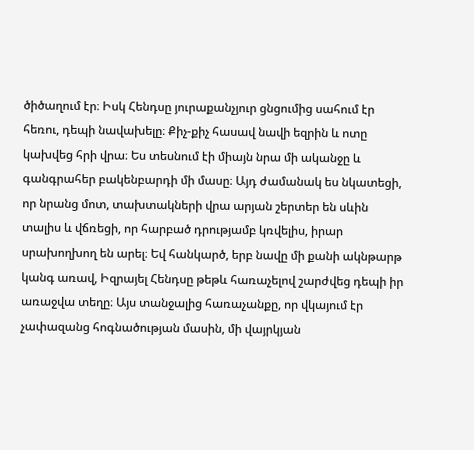ծիծաղում էր։ Իսկ Հենդսը յուրաքանչյուր ցնցումից սահում էր հեռու, դեպի նավախելը։ Քիչ-քիչ հասավ նավի եզրին և ոտը կախվեց հրի վրա։ Ես տեսնում էի միայն նրա մի ականջը և գանգրահեր բակենբարդի մի մասը։ Այդ ժամանակ ես նկատեցի, որ նրանց մոտ, տախտակների վրա արյան շերտեր են սևին տալիս և վճռեցի, որ հարբած դրությամբ կռվելիս, իրար սրախողխող են արել։ Եվ հանկարծ, երբ նավը մի քանի ակնթարթ կանգ առավ, Իզրայել Հենդսը թեթև հառաչելով շարժվեց դեպի իր առաջվա տեղը։ Այս տանջալից հառաչանքը, որ վկայում էր չափազանց հոգնածության մասին, մի վայրկյան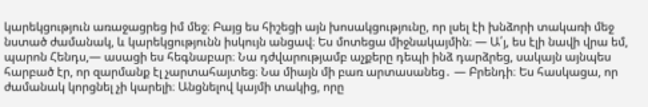կարեկցություն առաջացրեց իմ մեջ։ Բայց ես հիշեցի այն խոսակցությունը, որ լսել էի խնձորի տակառի մեջ նստած ժամանակ, և կարեկցությունն իսկույն անցավ։ Ես մոտեցա միջնակայմին։ — Ա՛յ, ես էլի նավի վրա եմ, պարոն Հենդս,— ասացի ես հեգնաբար։ Նա դժվարությամբ աչքերը դեպի ինձ դարձրեց, սակայն այնպես հարբած էր, որ զարմանք էլ չարտահայտեց։ Նա միայն մի բառ արտասանեց․ — Բրենդի։ Ես հասկացա, որ ժամանակ կորցնել չի կարելի։ Անցնելով կայմի տակից, որը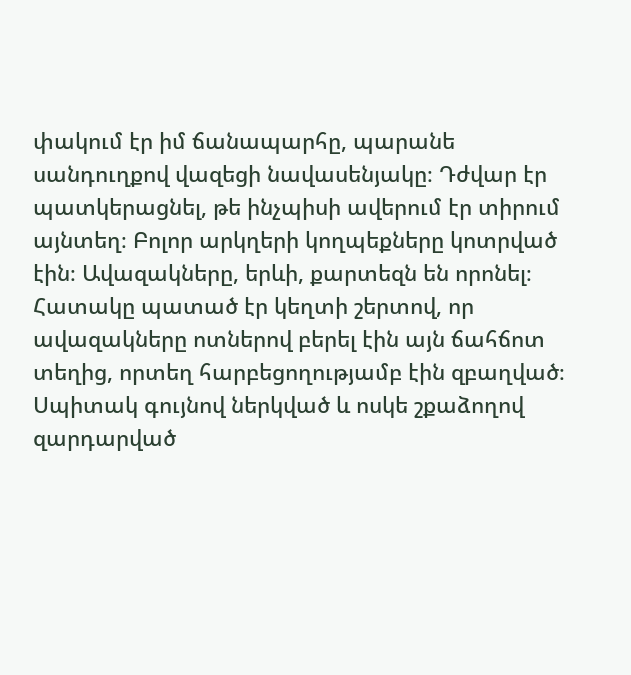փակում էր իմ ճանապարհը, պարանե սանդուղքով վազեցի նավասենյակը։ Դժվար էր պատկերացնել, թե ինչպիսի ավերում էր տիրում այնտեղ։ Բոլոր արկղերի կողպեքները կոտրված էին։ Ավազակները, երևի, քարտեզն են որոնել։ Հատակը պատած էր կեղտի շերտով, որ ավազակները ոտներով բերել էին այն ճահճոտ տեղից, որտեղ հարբեցողությամբ էին զբաղված։ Սպիտակ գույնով ներկված և ոսկե շքաձողով զարդարված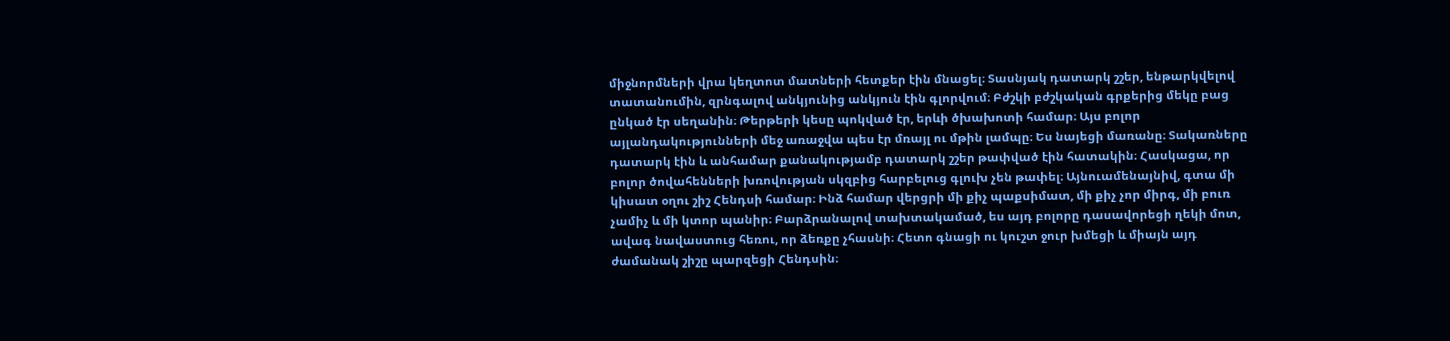միջնորմների վրա կեղտոտ մատների հետքեր էին մնացել։ Տասնյակ դատարկ շշեր, ենթարկվելով տատանումին, զրնգալով անկյունից անկյուն էին գլորվում։ Բժշկի բժշկական գրքերից մեկը բաց ընկած էր սեղանին։ Թերթերի կեսը պոկված էր, երևի ծխախոտի համար։ Այս բոլոր այլանդակությունների մեջ առաջվա պես էր մռայլ ու մթին լամպը։ Ես նայեցի մառանը։ Տակառները դատարկ էին և անհամար քանակությամբ դատարկ շշեր թափված էին հատակին։ Հասկացա, որ բոլոր ծովահենների խռովության սկզբից հարբելուց գլուխ չեն թափել։ Այնուամենայնիվ, գտա մի կիսատ օղու շիշ Հենդսի համար։ Ինձ համար վերցրի մի քիչ պաքսիմատ, մի քիչ չոր միրգ, մի բուռ չամիչ և մի կտոր պանիր։ Բարձրանալով տախտակամած, ես այդ բոլորը դասավորեցի ղեկի մոտ, ավագ նավաստուց հեռու, որ ձեռքը չհասնի։ Հետո գնացի ու կուշտ ջուր խմեցի և միայն այդ ժամանակ շիշը պարզեցի Հենդսին։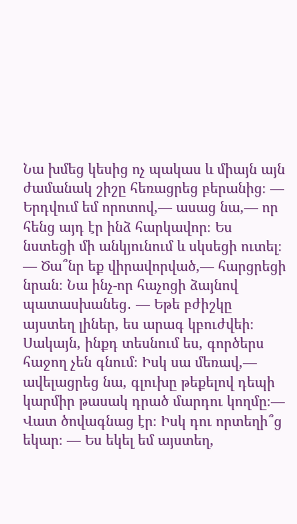Նա խմեց կեսից ոչ պակաս և միայն այն ժամանակ շիշը հեռացրեց բերանից։ — Երդվում եմ որոտով,— ասաց նա,— որ հենց այդ էր ինձ հարկավոր։ Ես նստեցի մի անկյունում և սկսեցի ուտել։ — Ծա՞նր եք վիրավորված,— հարցրեցի նրան։ Նա ինչ-որ հաչոցի ձայնով պատասխանեց․ — Եթե բժիշկը այստեղ լիներ, ես արագ կբուժվեի։ Սակայն, ինքդ տեսնում ես, գործերս հաջող չեն գնում։ Իսկ սա մեռավ,— ավելացրեց նա, գլուխը թեքելով դեպի կարմիր թասակ դրած մարդու կողմը։— Վատ ծովագնաց էր։ Իսկ դու որտեղի՞ց եկար։ — Ես եկել եմ այստեղ,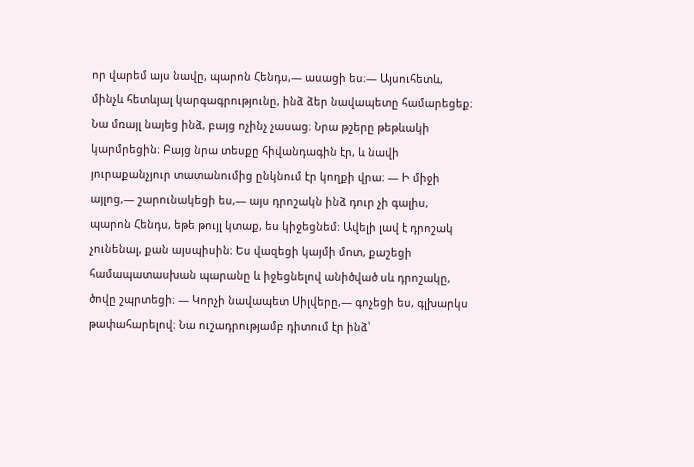որ վարեմ այս նավը, պարոն Հենդս,— ասացի ես։— Այսուհետև, մինչև հետևյալ կարգագրությունը, ինձ ձեր նավապետը համարեցեք։ Նա մռայլ նայեց ինձ, բայց ոչինչ չասաց։ Նրա թշերը թեթևակի կարմրեցին։ Բայց նրա տեսքը հիվանդագին էր, և նավի յուրաքանչյուր տատանումից ընկնում էր կողքի վրա։ — Ի միջի այլոց,— շարունակեցի ես,— այս դրոշակն ինձ դուր չի գալիս, պարոն Հենդս, եթե թույլ կտաք, ես կիջեցնեմ։ Ավելի լավ է դրոշակ չունենալ, քան այսպիսին։ Ես վազեցի կայմի մnտ, քաշեցի համապատասխան պարանը և իջեցնելով անիծված սև դրոշակը, ծովը շպրտեցի։ — Կորչի նավապետ Սիլվերը,— գոչեցի ես, գլխարկս թափահարելով։ Նա ուշադրությամբ դիտում էր ինձ՝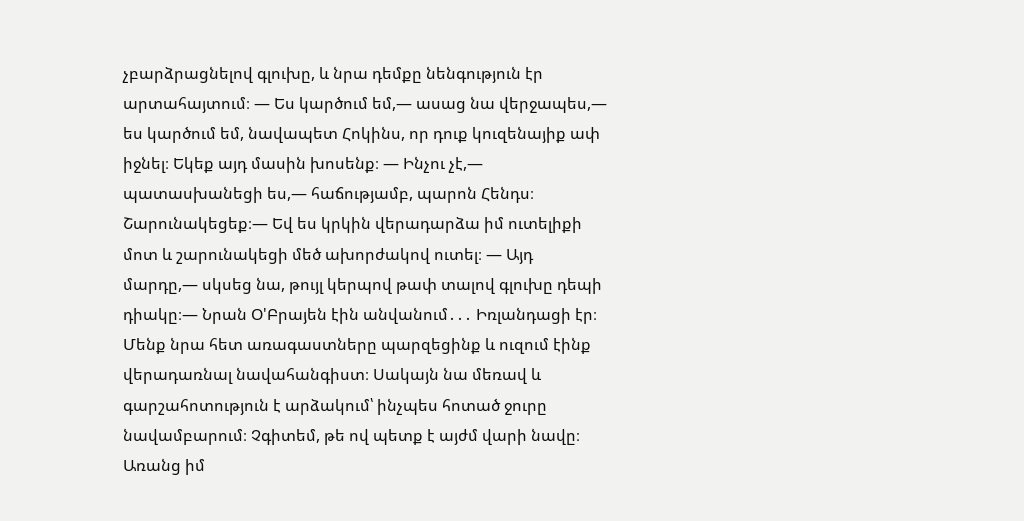չբարձրացնելով գլուխը, և նրա դեմքը նենգություն էր արտահայտում։ — Ես կարծում եմ,— ասաց նա վերջապես,— ես կարծում եմ, նավապետ Հոկինս, որ դուք կուզենայիք ափ իջնել։ Եկեք այդ մասին խոսենք։ — Ինչու չէ,— պատասխանեցի ես,— հաճությամբ, պարոն Հենդս։ Շարունակեցեք։— Եվ ես կրկին վերադարձա իմ ուտելիքի մոտ և շարունակեցի մեծ ախորժակով ուտել։ — Այդ մարդը,— սկսեց նա, թույլ կերպով թափ տալով գլուխը դեպի դիակը։— Նրան Օ'Բրայեն էին անվանում․․․ Իռլանդացի էր։ Մենք նրա հետ առագաստները պարզեցինք և ուզում էինք վերադառնալ նավահանգիստ։ Սակայն նա մեռավ և գարշահոտություն է արձակում՝ ինչպես հոտած ջուրը նավամբարում։ Չգիտեմ, թե ով պետք է այժմ վարի նավը։ Առանց իմ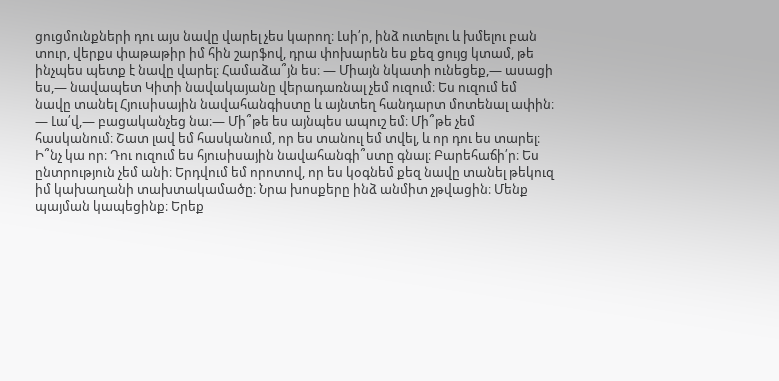ցուցմունքների դու այս նավը վարել չես կարող։ Լսի՛ր, ինձ ուտելու և խմելու բան տուր, վերքս փաթաթիր իմ հին շարֆով, դրա փոխարեն ես քեզ ցույց կտամ, թե ինչպես պետք է նավը վարել։ Համաձա՞յն ես։ — Միայն նկատի ունեցեք,― ասացի ես,— նավապետ Կիտի նավակայանը վերադառնալ չեմ ուզում։ Ես ուզում եմ նավը տանել Հյուսիսային նավահանգիստը և այնտեղ հանդարտ մոտենալ ափին։ — Լա՛վ,— բացականչեց նա։— Մի՞թե ես այնպես ապուշ եմ։ Մի՞թե չեմ հասկանում։ Շատ լավ եմ հասկանում, որ ես տանուլ եմ տվել, և որ դու ես տարել։ Ի՞նչ կա որ։ Դու ուզում ես հյուսիսային նավահանգի՞ստը գնալ։ Բարեհաճի՛ր։ Ես ընտրություն չեմ անի։ Երդվում եմ որոտով, որ ես կօգնեմ քեզ նավը տանել թեկուզ իմ կախաղանի տախտակամածը։ Նրա խոսքերը ինձ անմիտ չթվացին։ Մենք պայման կապեցինք։ Երեք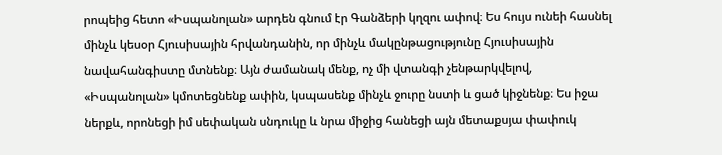րոպեից հետո «Իսպանոլան» արդեն գնում էր Գանձերի կղզու ափով։ Ես հույս ունեի հասնել մինչև կեսօր Հյուսիսային հրվանդանին, որ մինչև մակընթացությունը Հյուսիսային նավահանգիստը մտնենք։ Այն ժամանակ մենք, ոչ մի վտանգի չենթարկվելով, «Իսպանոլան» կմոտեցնենք ափին, կսպասենք մինչև ջուրը նստի և ցած կիջնենք։ Ես իջա ներքև, որոնեցի իմ սեփական սնդուկը և նրա միջից հանեցի այն մետաքսյա փափուկ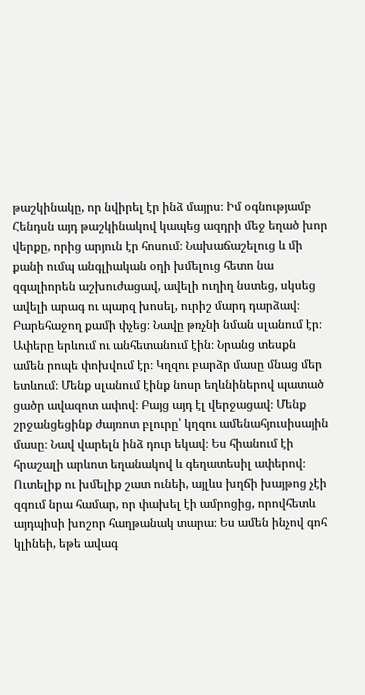թաշկինակը, որ նվիրել էր ինձ մայրս։ Իմ օգնությամբ Հենդսն այդ թաշկինակով կապեց ազդրի մեջ եղած խոր վերքը, որից արյուն էր հոսում։ Նախաճաշելուց և մի քանի ումպ անգլիական օղի խմելուց հետո նա զգալիորեն աշխուժացավ, ավելի ուղիղ նստեց, սկսեց ավելի արագ ու պարզ խոսել, ուրիշ մարդ դարձավ։ Բարեհաջող քամի փչեց։ Նավը թռչնի նման սլանում էր։ Ափերը երևում ու անհետանում էին։ Նրանց տեսքն ամեն րոպե փոխվում էր։ Կղզու բարձր մասը մնաց մեր ետևում։ Մենք սլանում էինք նոսր եղևնիներով պատած ցածր ավազոտ ափով։ Բայց այդ էլ վերջացավ։ Մենք շրջանցեցինք ժայռոտ բլուրը՝ կղզու ամենահյուսիսային մասը։ Նավ վարելն ինձ դուր եկավ։ Ես հիանում էի հրաշալի արևոտ եղանակով և գեղատեսիլ ափերով։ Ուտելիք ու խմելիք շատ ունեի, այլևս խղճի խայթոց չէի զգում նրա համար, որ փախել էի ամրոցից, որովհետև այդպիսի խոշոր հաղթանակ տարա։ Ես ամեն ինչով գոհ կլինեի, եթե ավագ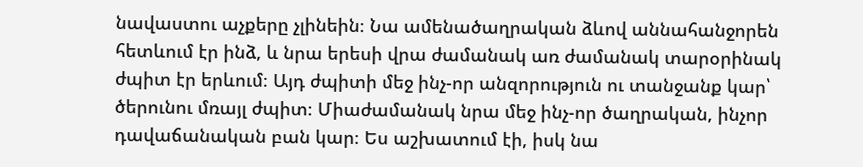նավաստու աչքերը չլինեին։ Նա ամենածաղրական ձևով աննահանջորեն հետևում էր ինձ, և նրա երեսի վրա ժամանակ առ ժամանակ տարօրինակ ժպիտ էր երևում։ Այդ ժպիտի մեջ ինչ-որ անզորություն ու տանջանք կար՝ ծերունու մռայլ ժպիտ։ Միաժամանակ նրա մեջ ինչ-որ ծաղրական, ինչոր դավաճանական բան կար։ Ես աշխատում էի, իսկ նա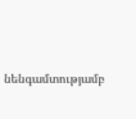նենգամտությամբ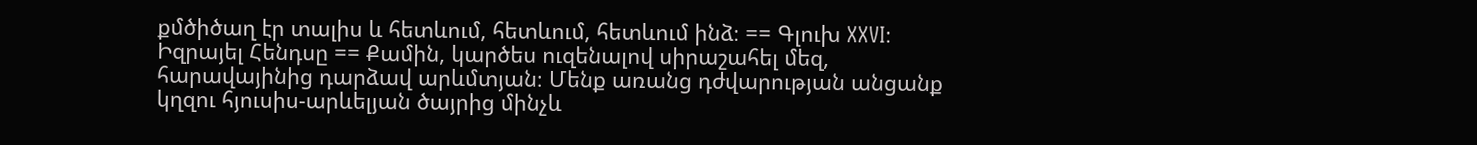քմծիծաղ էր տալիս և հետևում, հետևում, հետևում ինձ։ == Գլուխ XXVI։ Իզրայել Հենդսը == Քամին, կարծես ուզենալով սիրաշահել մեզ, հարավայինից դարձավ արևմտյան։ Մենք առանց դժվարության անցանք կղզու հյուսիս-արևելյան ծայրից մինչև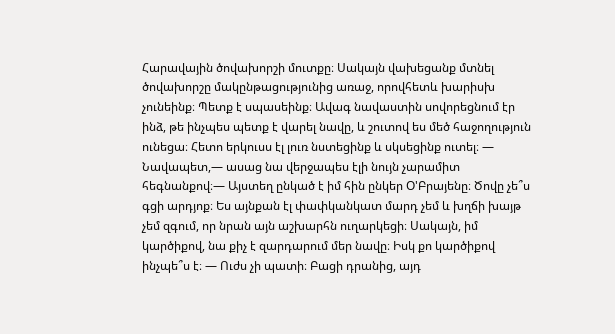Հարավային ծովախորշի մուտքը։ Սակայն վախեցանք մտնել ծովախորշը մակընթացությունից առաջ, որովհետև խարիսխ չունեինք։ Պետք է սպասեինք։ Ավագ նավաստին սովորեցնում էր ինձ, թե ինչպես պետք է վարել նավը, և շուտով ես մեծ հաջողություն ունեցա։ Հետո երկուսս էլ լուռ նստեցինք և սկսեցինք ուտել։ — Նավապետ,— ասաց նա վերջապես էլի նույն չարամիտ հեգնանքով։— Այստեղ ընկած է իմ հին ընկեր O'Բրայենը։ Ծովը չե՞ս գցի արդյոք։ Ես այնքան էլ փափկանկատ մարդ չեմ և խղճի խայթ չեմ զգում, որ նրան այն աշխարհն ուղարկեցի։ Սակայն, իմ կարծիքով, նա քիչ է զարդարում մեր նավը։ Իսկ քո կարծիքով ինչպե՞ս է։ — Ուժս չի պատի։ Բացի դրանից, այդ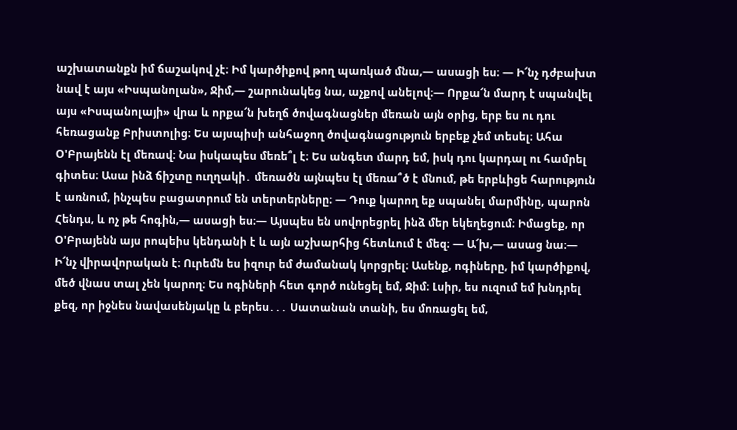աշխատանքն իմ ճաշակով չէ։ Իմ կարծիքով թող պառկած մնա,— ասացի ես։ — Ի՜նչ դժբախտ նավ է այս «Իսպանոլան», Ջիմ,— շարունակեց նա, աչքով անելով։— Որքա՜ն մարդ է սպանվել այս «Իսպանոլայի» վրա և որքա՜ն խեղճ ծովագնացներ մեռան այն օրից, երբ ես ու դու հեռացանք Բրիստոլից։ Ես այսպիսի անհաջող ծովագնացություն երբեք չեմ տեսել։ Ահա Օ'Բրայենն էլ մեռավ։ Նա իսկապես մեռե՞լ է։ Ես անգետ մարդ եմ, իսկ դու կարդալ ու համրել գիտես։ Ասա ինձ ճիշտը ուղղակի․ մեռածն այնպես էլ մեռա՞ծ է մնում, թե երբևիցե հարություն է առնում, ինչպես բացատրում են տերտերները։ — Դուք կարող եք սպանել մարմինը, պարոն Հենդս, և ոչ թե հոգին,— ասացի ես։— Այսպես են սովորեցրել ինձ մեր եկեղեցում։ Իմացեք, որ Օ'Բրայենն այս րոպեիս կենդանի է և այն աշխարհից հետևում է մեզ։ — Ա՜խ,— ասաց նա։— Ի՜նչ վիրավորական է։ Ուրեմն ես իզուր եմ ժամանակ կորցրել։ Ասենք, ոգիները, իմ կարծիքով, մեծ վնաս տալ չեն կարող։ Ես ոգիների հետ գործ ունեցել եմ, Ջիմ։ Լսիր, ես ուզում եմ խնդրել քեզ, որ իջնես նավասենյակը և բերես․․․ Սատանան տանի, ես մոռացել եմ,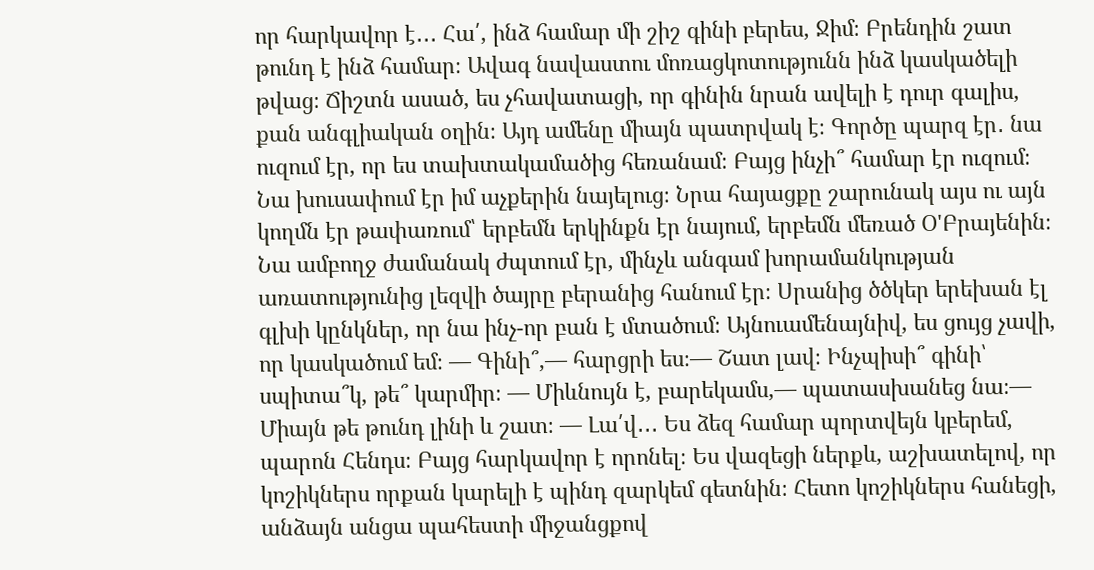որ հարկավոր է․․․ Հա՛, ինձ համար մի շիշ գինի բերես, Ջիմ։ Բրենդին շատ թունդ է ինձ համար։ Ավագ նավաստու մոռացկոտությունն ինձ կասկածելի թվաց։ Ճիշտն ասած, ես չհավատացի, որ գինին նրան ավելի է դուր գալիս, քան անգլիական օղին։ Այդ ամենը միայն պատրվակ է։ Գործը պարզ էր․ նա ուզում էր, որ ես տախտակամածից հեռանամ։ Բայց ինչի՞ համար էր ուզում։ Նա խուսափում էր իմ աչքերին նայելուց։ Նրա հայացքը շարունակ այս ու այն կողմն էր թափառում՝ երբեմն երկինքն էր նայում, երբեմն մեռած Օ'Բրայենին։ Նա ամբողջ ժամանակ ժպտում էր, մինչև անգամ խորամանկության առատությունից լեզվի ծայրը բերանից հանում էր։ Սրանից ծծկեր երեխան էլ գլխի կընկներ, որ նա ինչ-որ բան է մտածում։ Այնուամենայնիվ, ես ցույց չավի, որ կասկածում եմ։ — Գինի՞,— հարցրի ես։— Շատ լավ։ Ինչպիսի՞ գինի՝ սպիտա՞կ, թե՞ կարմիր։ ― Միևնույն է, բարեկամս,— պատասխանեց նա։— Միայն թե թունդ լինի և շատ։ — Լա՛վ․․․ Ես ձեզ համար պորտվեյն կբերեմ, պարոն Հենդս։ Բայց հարկավոր է որոնել։ Ես վազեցի ներքև, աշխատելով, որ կոշիկներս որքան կարելի է պինդ զարկեմ գետնին։ Հետո կոշիկներս հանեցի, անձայն անցա պահեստի միջանցքով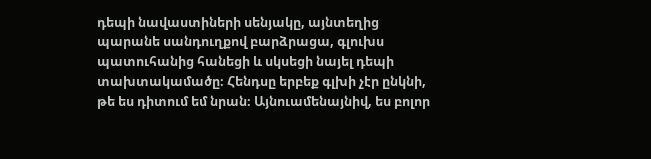դեպի նավաստիների սենյակը, այնտեղից պարանե սանդուղքով բարձրացա, գլուխս պատուհանից հանեցի և սկսեցի նայել դեպի տախտակամածը։ Հենդսը երբեք գլխի չէր ընկնի, թե ես դիտում եմ նրան։ Այնուամենայնիվ, ես բոլոր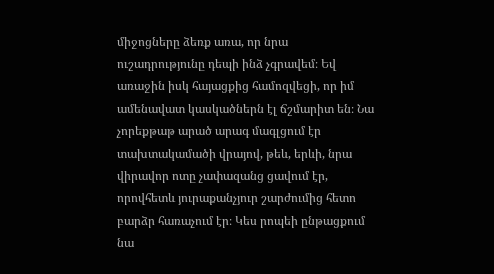միջոցները ձեռք առա, որ նրա ուշադրությունը դեպի ինձ չգրավեմ։ Եվ առաջին իսկ հայացքից համոզվեցի, որ իմ ամենավատ կասկածներն էլ ճշմարիտ են։ Նա չորեքթաթ արած արագ մագլցում էր տախտակամածի վրայով, թեև, երևի, նրա վիրավոր ոտը չափազանց ցավում էր, որովհետև յուրաքանչյուր շարժումից հետո բարձր հառաչում էր։ Կես րոպեի ընթացքում նա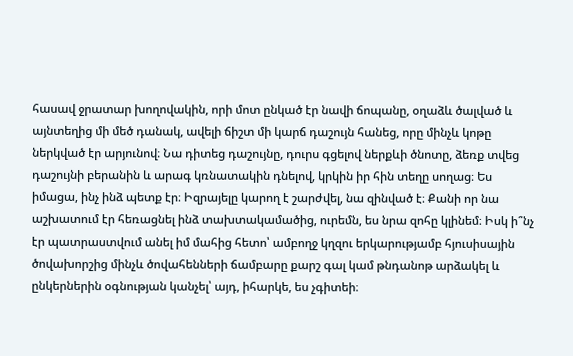հասավ ջրատար խողովակին, որի մոտ ընկած էր նավի ճոպանը, օղաձև ծալված և այնտեղից մի մեծ դանակ, ավելի ճիշտ մի կարճ դաշույն հանեց, որը մինչև կոթը ներկված էր արյունով։ Նա դիտեց դաշույնը, դուրս գցելով ներքևի ծնոտը, ձեռք տվեց դաշույնի բերանին և արագ կռնատակին դնելով, կրկին իր հին տեղը սողաց։ Ես իմացա, ինչ ինձ պետք էր։ Իզրայելը կարող է շարժվել, նա զինված է։ Քանի որ նա աշխատում էր հեռացնել ինձ տախտակամածից, ուրեմն, ես նրա զոհը կլինեմ։ Իսկ ի՞նչ էր պատրաստվում անել իմ մահից հետո՝ ամբողջ կղզու երկարությամբ հյուսիսային ծովախորշից մինչև ծովահենների ճամբարը քարշ գալ կամ թնդանոթ արձակել և ընկերներին օգնության կանչել՝ այդ, իհարկե, ես չգիտեի։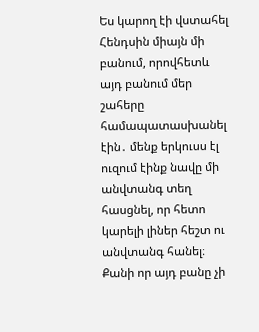Ես կարող էի վստահել Հենդսին միայն մի բանում, որովհետև այդ բանում մեր շահերը համապատասխանել էին․ մենք երկուսս էլ ուզում էինք նավը մի անվտանգ տեղ հասցնել, որ հետո կարելի լիներ հեշտ ու անվտանգ հանել։ Քանի որ այդ բանը չի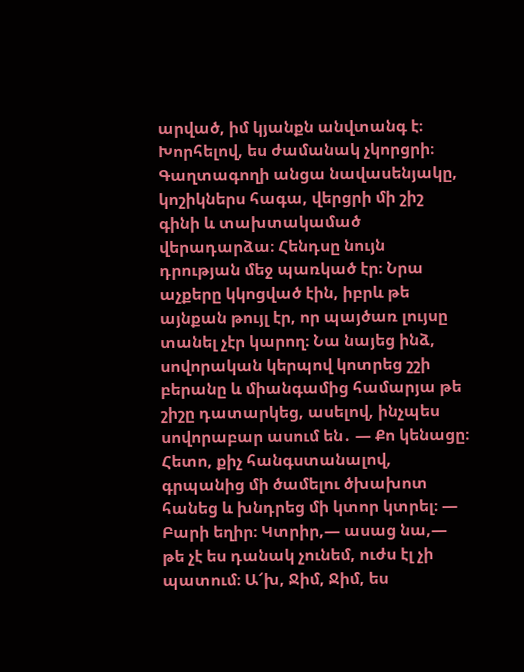արված, իմ կյանքն անվտանգ է։ Խորհելով, ես ժամանակ չկորցրի։ Գաղտագողի անցա նավասենյակը, կոշիկներս հագա, վերցրի մի շիշ գինի և տախտակամած վերադարձա։ Հենդսը նույն դրության մեջ պառկած էր։ Նրա աչքերը կկոցված էին, իբրև թե այնքան թույլ էր, որ պայծառ լույսը տանել չէր կարող։ Նա նայեց ինձ, սովորական կերպով կոտրեց շշի բերանը և միանգամից համարյա թե շիշը դատարկեց, ասելով, ինչպես սովորաբար ասում են․ — Քո կենացը։ Հետո, քիչ հանգստանալով, գրպանից մի ծամելու ծխախոտ հանեց և խնդրեց մի կտոր կտրել։ — Բարի եղիր։ Կտրիր,— ասաց նա,— թե չէ ես դանակ չունեմ, ուժս էլ չի պատում։ Ա՜խ, Ջիմ, Ջիմ, ես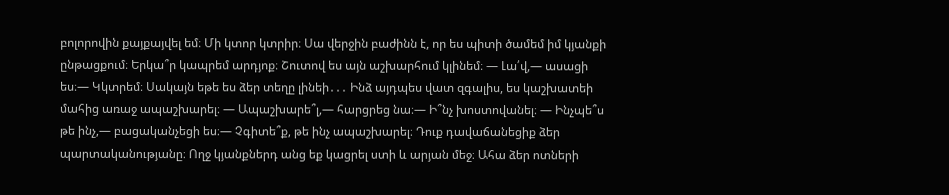բոլորովին քայքայվել եմ։ Մի կտոր կտրիր։ Սա վերջին բաժինն է, որ ես պիտի ծամեմ իմ կյանքի ընթացքում։ Երկա՞ր կապրեմ արդյոք։ Շուտով ես այն աշխարհում կլինեմ։ — Լա՛վ,— ասացի ես։— Կկտրեմ։ Սակայն եթե ես ձեր տեղը լինեի․․․ Ինձ այդպես վատ զգալիս, ես կաշխատեի մահից առաջ ապաշխարել։ — Ապաշխարե՞լ,— հարցրեց նա։— Ի՞նչ խոստովանել։ — Ինչպե՞ս թե ինչ,— բացականչեցի ես։— Չգիտե՞ք, թե ինչ ապաշխարել։ Դուք դավաճանեցիք ձեր պարտականությանը։ Ողջ կյանքներդ անց եք կացրել ստի և արյան մեջ։ Ահա ձեր ոտների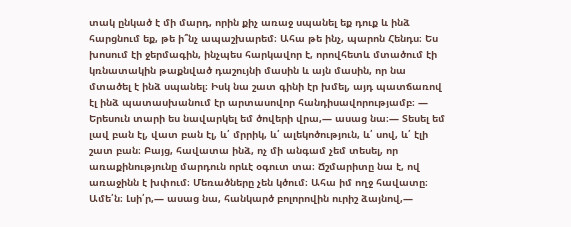տակ ընկած է մի մարդ, որին քիչ առաջ սպանել եք դուք և ինձ հարցնում եք, թե ի՞նչ ապաշխարեմ։ Ահա թե ինչ, պարոն Հենդս։ Ես խոսում էի ջերմագին, ինչպես հարկավոր է, որովհետև մտածում էի կռնատակին թաքնված դաշույնի մասին և այն մասին, որ նա մտածել է ինձ սպանել։ Իսկ նա շատ գինի էր խմել, այդ պատճառով էլ ինձ պատասխանում էր արտասովոր հանդիսավորությամբ։ — Երեսուն տարի ես նավարկել եմ ծովերի վրա,— ասաց նա։— Տեսել եմ լավ բան էլ, վատ բան էլ, և՛ մրրիկ, և՛ ալեկոծություն, և՛ սով, և՛ էլի շատ բան։ Բայց, հավատա ինձ, ոչ մի անգամ չեմ տեսել, որ առաքինությունը մարդուն որևէ օգուտ տա։ Ճշմարիտը նա է, ով առաջինն է խփում։ Մեռածները չեն կծում։ Ահա իմ ողջ հավատը։ Ամե՛ն։ Լսի՛ր,― ասաց նա, հանկարծ բոլորովին ուրիշ ձայնով,—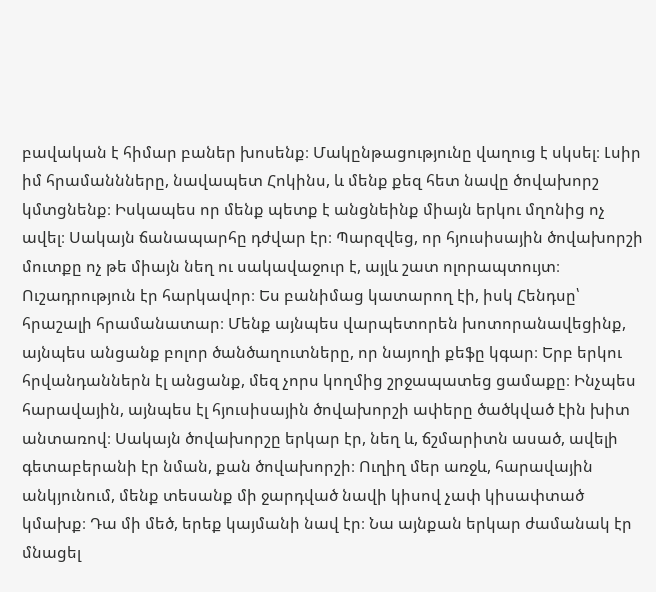բավական է հիմար բաներ խոսենք։ Մակընթացությունը վաղուց է սկսել։ Լսիր իմ հրամաննները, նավապետ Հոկինս, և մենք քեզ հետ նավը ծովախորշ կմտցնենք։ Իսկապես որ մենք պետք է անցնեինք միայն երկու մղոնից ոչ ավել։ Սակայն ճանապարհը դժվար էր։ Պարզվեց, որ հյուսիսային ծովախորշի մուտքը ոչ թե միայն նեղ ու սակավաջուր է, այլև շատ ոլորապտույտ։ Ուշադրություն էր հարկավոր։ Ես բանիմաց կատարող էի, իսկ Հենդսը՝ հրաշալի հրամանատար։ Մենք այնպես վարպետորեն խոտորանավեցինք, այնպես անցանք բոլոր ծանծաղուտները, որ նայողի քեֆը կգար։ Երբ երկու հրվանդաններն էլ անցանք, մեզ չորս կողմից շրջապատեց ցամաքը։ Ինչպես հարավային, այնպես էլ հյուսիսային ծովախորշի ափերը ծածկված էին խիտ անտառով։ Սակայն ծովախորշը երկար էր, նեղ և, ճշմարիտն ասած, ավելի գետաբերանի էր նման, քան ծովախորշի։ Ուղիղ մեր առջև, հարավային անկյունում, մենք տեսանք մի ջարդված նավի կիսով չափ կիսափտած կմախք։ Դա մի մեծ, երեք կայմանի նավ էր։ Նա այնքան երկար ժամանակ էր մնացել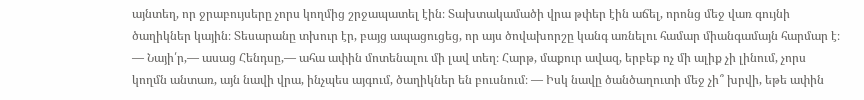այնտեղ, որ ջրաբույսերը չորս կողմից շրջապատել էին։ Տախտակամածի վրա թփեր էին աճել, որոնց մեջ վառ գույնի ծաղիկներ կային։ Տեսարանը տխուր էր, բայց ապացուցեց, որ այս ծովախորշը կանգ առնելու համար միանգամայն հարմար է։ — Նայի՛ր,— ասաց Հենդսը,— ահա ափին մոտենալու մի լավ տեղ։ Հարթ, մաքուր ավազ, երբեք ոչ մի ալիք չի լինում, չորս կողմն անտառ, այն նավի վրա, ինչպես այգում, ծաղիկներ են բուսնում։ — Իսկ նավը ծանծաղուտի մեջ չի՞ խրվի, եթե ափին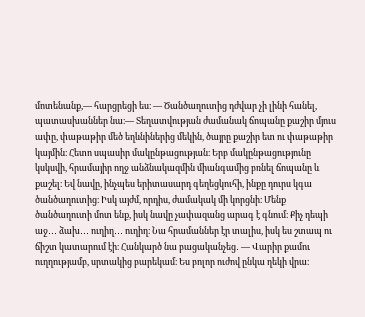մոտենանք,— հարցրեցի ես։ — Ծանծաղուտից դժվար չի լինի հանել, պատասխաններ նա։— Տեղատվության ժամանակ ճոպանը քաշիր մյուս ափը, փաթաթիր մեծ եղևնիներից մեկին, ծայրը քաշիր ետ ու փաթաթիր կայմին։ Հետո սպասիր մակընթացության։ Երբ մակընթացությունը կսկսվի, հրամայիր ողջ անձնակազմին միանգամից բռնել ճոպանը և քաշել։ Եվ նավը, ինչպես երիտասարդ գեղեցկուհի, ինքը դուրս կգա ծանծաղուտից։ Իսկ այժմ, որդիս, ժամակակ մի կորցնի։ Մենք ծանծաղուտի մոտ ենք, իսկ նավը չափազանց արագ է գնում։ Քիչ դեպի աջ․․․ ձախ․․․ ուղիղ․․․ ուղիղ։ Նա հրամաններ էր տալիս, իսկ ես շտապ ու ճիշտ կատարում էի։ Հանկարծ նա բացականչեց․ — Վարիր քամու ուղղությամբ, սրտակից բարեկամ։ Ես բոլոր ուժով ընկա ղեկի վրա։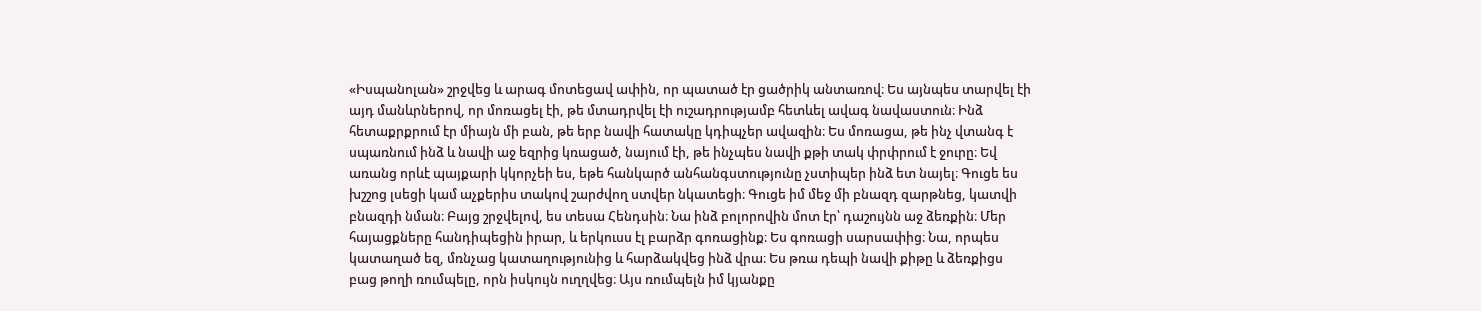«Իսպանոլան» շրջվեց և արագ մոտեցավ ափին, որ պատած էր ցածրիկ անտառով։ Ես այնպես տարվել էի այդ մանևրներով, որ մոռացել էի, թե մտադրվել էի ուշադրությամբ հետևել ավագ նավաստուն։ Ինձ հետաքրքրում էր միայն մի բան, թե երբ նավի հատակը կդիպչեր ավազին։ Ես մոռացա, թե ինչ վտանգ է սպառնում ինձ և նավի աջ եզրից կռացած, նայում էի, թե ինչպես նավի քթի տակ փրփրում է ջուրը։ Եվ առանց որևէ պայքարի կկորչեի ես, եթե հանկարծ անհանգստությունը չստիպեր ինձ ետ նայել։ Գուցե ես խշշոց լսեցի կամ աչքերիս տակով շարժվող ստվեր նկատեցի։ Գուցե իմ մեջ մի բնազդ զարթնեց, կատվի բնազդի նման։ Բայց շրջվելով, ես տեսա Հենդսին։ Նա ինձ բոլորովին մոտ էր՝ դաշույնն աջ ձեռքին։ Մեր հայացքները հանդիպեցին իրար, և երկուսս էլ բարձր գոռացինք։ Ես գոռացի սարսափից։ Նա, որպես կատաղած եզ, մռնչաց կատաղությունից և հարձակվեց ինձ վրա։ Ես թռա դեպի նավի քիթը և ձեռքիցս բաց թողի ռումպելը, որն իսկույն ուղղվեց։ Այս ռումպելն իմ կյանքը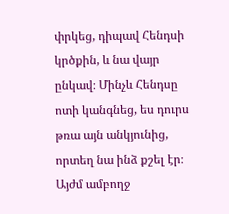փրկեց, դիպավ Հենդսի կրծքին, և նա վայր ընկավ։ Մինչև Հենդսը ոտի կանգնեց, ես դուրս թռա այն անկյունից, որտեղ նա ինձ քշել էր։ Այժմ ամբողջ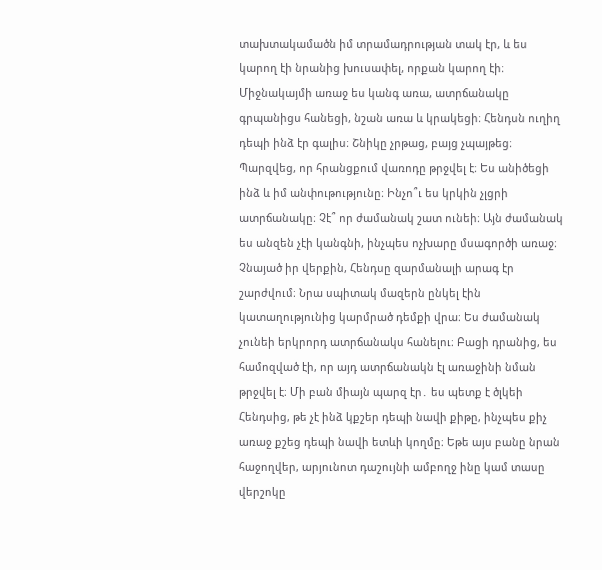տախտակամածն իմ տրամադրության տակ էր, և ես կարող էի նրանից խուսափել, որքան կարող էի։ Միջնակայմի առաջ ես կանգ առա, ատրճանակը գրպանիցս հանեցի, նշան առա և կրակեցի։ Հենդսն ուղիղ դեպի ինձ էր գալիս։ Շնիկը չրթաց, բայց չպայթեց։ Պարզվեց, որ հրանցքում վառոդը թրջվել է։ Ես անիծեցի ինձ և իմ անփութությունը։ Ինչո՞ւ ես կրկին չլցրի ատրճանակը։ Չէ՞ որ ժամանակ շատ ունեի։ Այն ժամանակ ես անզեն չէի կանգնի, ինչպես ոչխարը մսագործի առաջ։ Չնայած իր վերքին, Հենդսը զարմանալի արագ էր շարժվում։ Նրա սպիտակ մազերն ընկել էին կատաղությունից կարմրած դեմքի վրա։ Ես ժամանակ չունեի երկրորդ ատրճանակս հանելու։ Բացի դրանից, ես համոզված էի, որ այդ ատրճանակն էլ առաջինի նման թրջվել է։ Մի բան միայն պարզ էր․ ես պետք է ծլկեի Հենդսից, թե չէ ինձ կքշեր դեպի նավի քիթը, ինչպես քիչ առաջ քշեց դեպի նավի ետևի կողմը։ Եթե այս բանը նրան հաջողվեր, արյունոտ դաշույնի ամբողջ ինը կամ տասը վերշոկը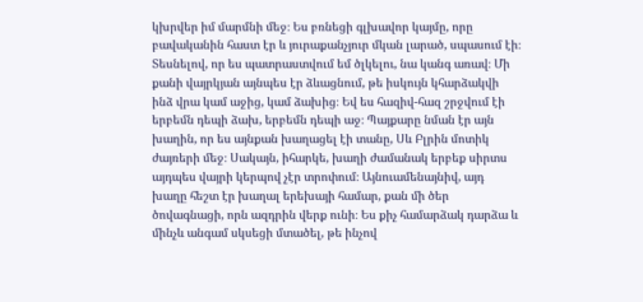կխրվեր իմ մարմնի մեջ։ Ես բռնեցի գլխավոր կայմը, որը բավականին հաստ էր և յուրաքանչյուր մկան լարած, սպասում էի։ Տեսնելով, որ ես պատրաստվում եմ ծլկելու, նա կանգ առավ։ Մի քանի վայրկյան այնպես էր ձևացնում, թե իսկույն կհարձակվի ինձ վրա կամ աջից, կամ ձախից։ Եվ ես հազիվ-հազ շրջվում էի երբեմն դեպի ձախ, երբեմն դեպի աջ։ Պայքարը նման էր այն խաղին, որ ես այնքան խաղացել էի տանը, Սև Բլրին մոտիկ ժայռերի մեջ։ Սակայն, իհարկե, խաղի ժամանակ երբեք սիրտս այդպես վայրի կերպով չէր տրոփում։ Այնուամենայնիվ, այդ խաղը հեշտ էր խաղալ երեխայի համար, քան մի ծեր ծովագնացի, որն ազդրին վերք ունի։ Ես քիչ համարձակ դարձա և մինչև անգամ սկսեցի մտածել, թե ինչով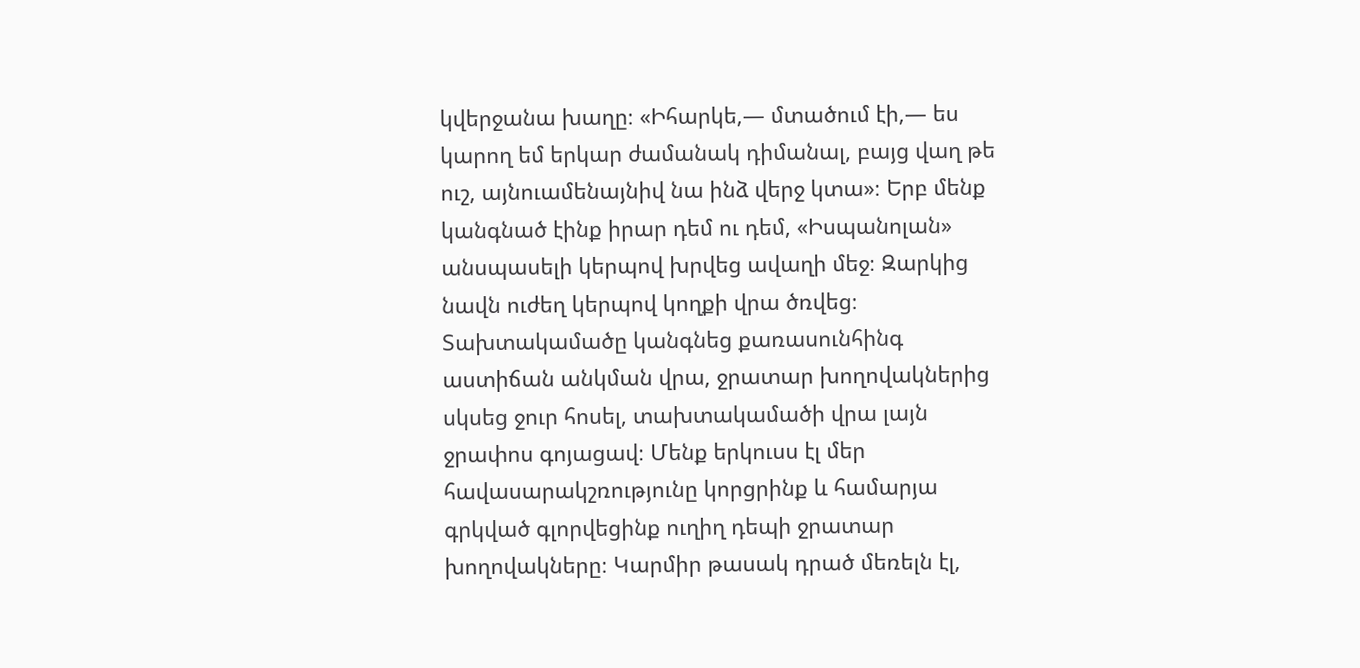կվերջանա խաղը։ «Իհարկե,— մտածում էի,— ես կարող եմ երկար ժամանակ դիմանալ, բայց վաղ թե ուշ, այնուամենայնիվ նա ինձ վերջ կտա»։ Երբ մենք կանգնած էինք իրար դեմ ու դեմ, «Իսպանոլան» անսպասելի կերպով խրվեց ավաղի մեջ։ Զարկից նավն ուժեղ կերպով կողքի վրա ծռվեց։ Տախտակամածը կանգնեց քառասունհինգ աստիճան անկման վրա, ջրատար խողովակներից սկսեց ջուր հոսել, տախտակամածի վրա լայն ջրափոս գոյացավ։ Մենք երկուսս էլ մեր հավասարակշռությունը կորցրինք և համարյա գրկված գլորվեցինք ուղիղ դեպի ջրատար խողովակները։ Կարմիր թասակ դրած մեռելն էլ,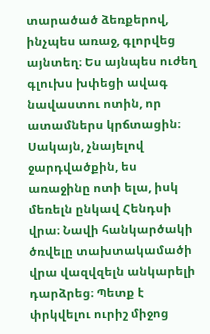տարածած ձեռքերով, ինչպես առաջ, գլորվեց այնտեղ։ Ես այնպես ուժեղ գլուխս խփեցի ավագ նավաստու ոտին, որ ատամներս կրճտացին։ Սակայն, չնայելով ջարդվածքին, ես առաջինը ոտի ելա, իսկ մեռելն ընկավ Հենդսի վրա։ Նավի հանկարծակի ծռվելը տախտակամածի վրա վազվզելն անկարելի դարձրեց։ Պետք է փրկվելու ուրիշ միջոց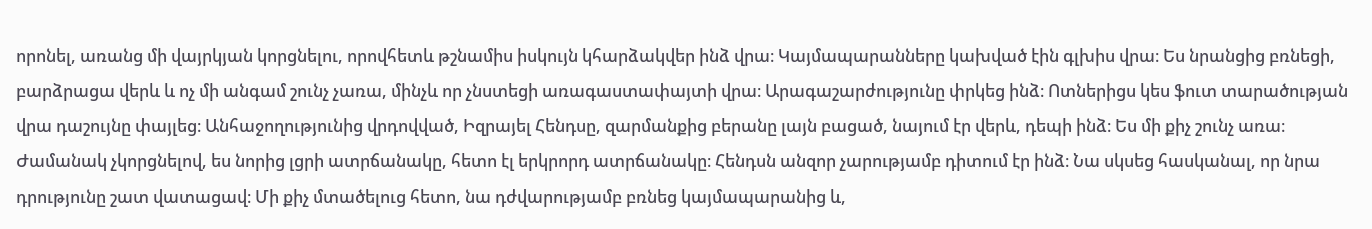որոնել, առանց մի վայրկյան կորցնելու, որովհետև թշնամիս իսկույն կհարձակվեր ինձ վրա։ Կայմապարանները կախված էին գլխիս վրա։ Ես նրանցից բռնեցի, բարձրացա վերև և ոչ մի անգամ շունչ չառա, մինչև որ չնստեցի առագաստափայտի վրա։ Արագաշարժությունը փրկեց ինձ։ Ոտներիցս կես ֆուտ տարածության վրա դաշույնը փայլեց։ Անհաջողությունից վրդովված, Իզրայել Հենդսը, զարմանքից բերանը լայն բացած, նայում էր վերև, դեպի ինձ։ Ես մի քիչ շունչ առա։ Ժամանակ չկորցնելով, ես նորից լցրի ատրճանակը, հետո էլ երկրորդ ատրճանակը։ Հենդսն անզոր չարությամբ դիտում էր ինձ։ Նա սկսեց հասկանալ, որ նրա դրությունը շատ վատացավ։ Մի քիչ մտածելուց հետո, նա դժվարությամբ բռնեց կայմապարանից և,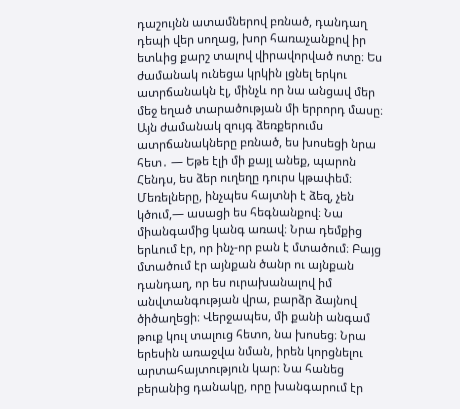դաշույնն ատամներով բռնած, դանդաղ դեպի վեր սողաց, խոր հառաչանքով իր ետևից քարշ տալով վիրավորված ոտը։ Ես ժամանակ ունեցա կրկին լցնել երկու ատրճանակն էլ, մինչև որ նա անցավ մեր մեջ եղած տարածության մի երրորդ մասը։ Այն ժամանակ զույգ ձեռքերումս ատրճանակները բռնած, ես խոսեցի նրա հետ․ — Եթե էլի մի քայլ անեք, պարոն Հենդս, ես ձեր ուղեղը դուրս կթափեմ։ Մեռելները, ինչպես հայտնի է ձեզ, չեն կծում,— ասացի ես հեգնանքով։ Նա միանգամից կանգ առավ։ Նրա դեմքից երևում էր, որ ինչ-որ բան է մտածում։ Բայց մտածում էր այնքան ծանր ու այնքան դանդաղ, որ ես ուրախանալով իմ անվտանգության վրա, բարձր ձայնով ծիծաղեցի։ Վերջապես, մի քանի անգամ թուք կուլ տալուց հետո, նա խոսեց։ Նրա երեսին առաջվա նման, իրեն կորցնելու արտահայտություն կար։ Նա հանեց բերանից դանակը, որը խանգարում էր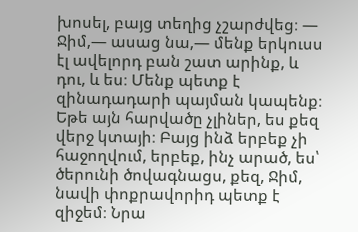խոսել, բայց տեղից չշարժվեց։ — Ջիմ,— ասաց նա,— մենք երկուսս էլ ավելորդ բան շատ արինք, և դու, և ես։ Մենք պետք է զինադադարի պայման կապենք։ Եթե այն հարվածը չլիներ, ես քեզ վերջ կտայի։ Բայց ինձ երբեք չի հաջողվում, երբեք, ինչ արած, ես՝ ծերունի ծովագնացս, քեզ, Ջիմ, նավի փոքրավորիդ պետք է զիջեմ։ Նրա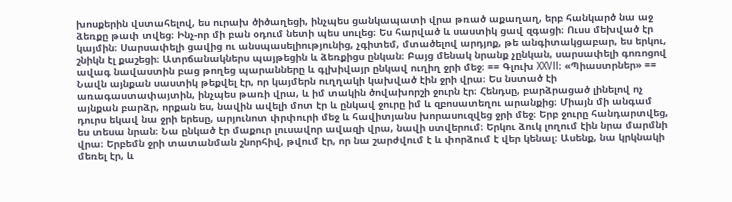խոսքերին վստահելով, ես ուրախ ծիծաղեցի, ինչպես ցանկապատի վրա թռած աքաղաղ, երբ հանկարծ նա աջ ձեռքը թափ տվեց։ Ինչ-որ մի բան օդում նետի պես սուլեց։ Ես հարված և սաստիկ ցավ զգացի։ Ուսս մեխված էր կայմին։ Սարսափելի ցավից ու անսպասելիությունից, չգիտեմ, մտածելով արդյոք, թե անգիտակցաբար, ես երկու, շնիկն էլ քաշեցի։ Ատրճանակներս պայթեցին և ձեռքիցս ընկան։ Բայց մենակ նրանք չընկան, սարսափելի գոռոցով ավագ նավաստին բաց թողեց պարանները և գլխիվայր ընկավ ուղիղ ջրի մեջ։ == Գլուխ XXVII։ «Պիաստրներ» == Նավն այնքան սաստիկ թեքվել էր, որ կայմերն ուղղակի կախված էին ջրի վրա։ Ես նստած էի առագաստափայտին, ինչպես թառի վրա, և իմ տակին ծովախորշի ջուրն էր։ Հենդսը, բարձրացած լինելով ոչ այնքան բարձր, որքան ես, նավին ավելի մոտ էր և ընկավ ջուրը իմ և զբոսատեղու արանքից։ Միայն մի անգամ դուրս եկավ նա ջրի երեսը, արյունոտ փրփուրի մեջ և հավիտյանս խորասուզվեց ջրի մեջ։ Երբ ջուրը հանդարտվեց, ես տեսա նրան։ Նա ընկած էր մաքուր լուսավոր ավազի վրա, նավի ստվերում։ Երկու ձուկ լողում էին նրա մարմնի վրա։ Երբեմն ջրի տատանման շնորհիվ, թվում էր, որ նա շարժվում է և փորձում է վեր կենալ։ Ասենք, նա կրկնակի մեռել էր, և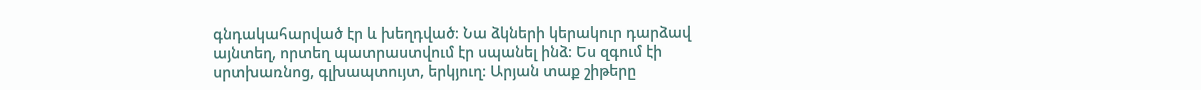գնդակահարված էր և խեղդված։ Նա ձկների կերակուր դարձավ այնտեղ, որտեղ պատրաստվում էր սպանել ինձ։ Ես զգում էի սրտխառնոց, գլխապտույտ, երկյուղ։ Արյան տաք շիթերը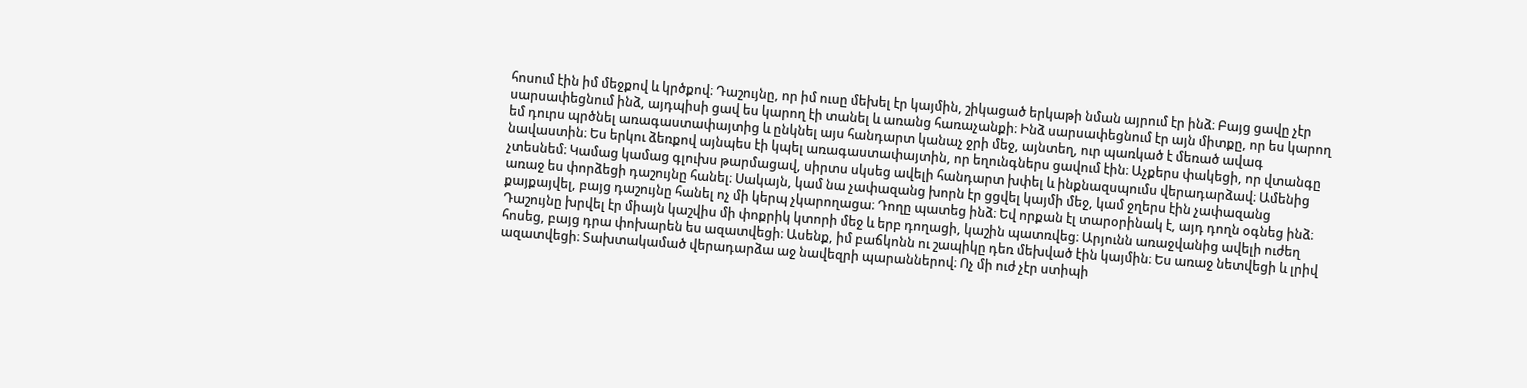հոսում էին իմ մեջքով և կրծքով։ Դաշույնը, որ իմ ուսը մեխել էր կայմին, շիկացած երկաթի նման այրում էր ինձ։ Բայց ցավը չէր սարսափեցնում ինձ, այդպիսի ցավ ես կարող էի տանել և առանց հառաչանքի։ Ինձ սարսափեցնում էր այն միտքը, որ ես կարող եմ դուրս պրծնել առագաստափայտից և ընկնել այս հանդարտ կանաչ ջրի մեջ, այնտեղ, ուր պառկած է մեռած ավագ նավաստին։ Ես երկու ձեռքով այնպես էի կպել առագաստափայտին, որ եղունգներս ցավում էին։ Աչքերս փակեցի, որ վտանգը չտեսնեմ։ Կամաց կամաց գլուխս թարմացավ, սիրտս սկսեց ավելի հանդարտ խփել և ինքնազսպումս վերադարձավ։ Ամենից առաջ ես փորձեցի դաշույնը հանել։ Սակայն, կամ նա չափազանց խորն էր ցցվել կայմի մեջ, կամ ջղերս էին չափազանց քայքայվել, բայց դաշույնը հանել ոչ մի կերպ չկարողացա։ Դողը պատեց ինձ։ Եվ որքան էլ տարօրինակ է, այդ դողն օգնեց ինձ։ Դաշույնը խրվել էր միայն կաշվիս մի փոքրիկ կտորի մեջ և երբ դողացի, կաշին պատռվեց։ Արյունն առաջվանից ավելի ուժեղ հոսեց, բայց դրա փոխարեն ես ազատվեցի։ Ասենք, իմ բաճկոնն ու շապիկը դեռ մեխված էին կայմին։ Ես առաջ նետվեցի և լրիվ ազատվեցի։ Տախտակամած վերադարձա աջ նավեզրի պարաններով։ Ոչ մի ուժ չէր ստիպի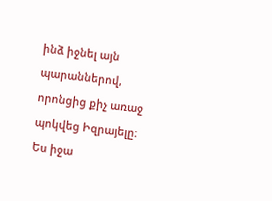ինձ իջնել այն պարաններով, որոնցից քիչ առաջ պոկվեց Իզրայելը։ Ես իջա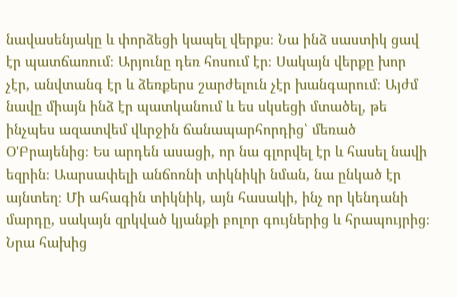նավասենյակը և փորձեցի կապել վերքս։ Նա ինձ սաստիկ ցավ էր պատճառում։ Արյունը դեռ հոսում էր։ Սակայն վերքը խոր չէր, անվտանգ էր և ձեռքերս շարժելուն չէր խանգարում։ Այժմ նավը միայն ինձ էր պատկանում և ես սկսեցի մտածել, թե ինչպես ազատվեմ վևրջին ճանապարհորդից՝ մեռած Օ'Բրայենից։ Ես արդեն ասացի, որ նա գլորվել էր և հասել նավի եզրին։ Աարսափելի անճոռնի տիկնիկի նման, նա ընկած էր այնտեղ։ Մի ահագին տիկնիկ, այն հասակի, ինչ որ կենդանի մարդը, սակայն զրկված կյանքի բոլոր գույներից և հրապույրից։ Նրա հախից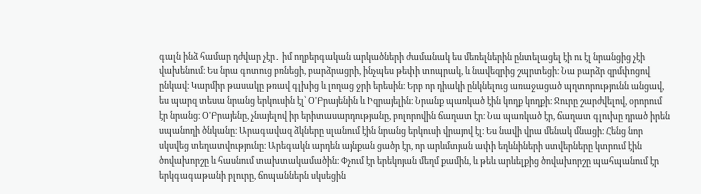գալն ինձ համար դժվար չէր․ իմ ողբերգական արկածների ժամանակ ես մեռելներին ընտելացել էի ու էլ նրանցից չէի վախենում։ Ես նրա գոտուց բռնեցի, բարձրացրի, ինչպես թեփի տոպրակ, և նավեզրից շպրտեցի։ Նա բարձր զրմփոցով ընկավ։ Կարմիր թասակը թռավ գլխից և լողաց ջրի երեսին։ Երբ որ դիակի ընկնելուց առաջացած պղտորությունն անցավ, ես պարզ տեսա նրանց երկուսին էլ՝ Օ'Բրայենին և Իզրայելին։ Նրանք պառկած էին կողք կողքի։ Ջուրը շարժվելով, օրորում էր նրանց։ Օ'Բրայենը, չնայելով իր երիտասարդությանը, բոլորովին ճաղատ էր։ Նա պառկած էր, ճաղատ գլուխը դրած իրեն սպանողի ծնկանը։ Արագավազ ձկները սլանում էին նրանց երկուսի վրայով էլ։ Ես նավի վրա մենակ մնացի։ Հենց նոր սկսվեց տեղատվությունը։ Արեգակն արդեն այնքան ցածր էր, որ արևմտյան ափի եղևնիների ստվերները կտրում էին ծովախորշը և հասնում տախտակամածին։ Փչում էր երեկոյան մեղմ քամին, և թեև արևելքից ծովախորշը պահպանում էր երկգագաթանի բլուրը, ճոպաններն սկսեցին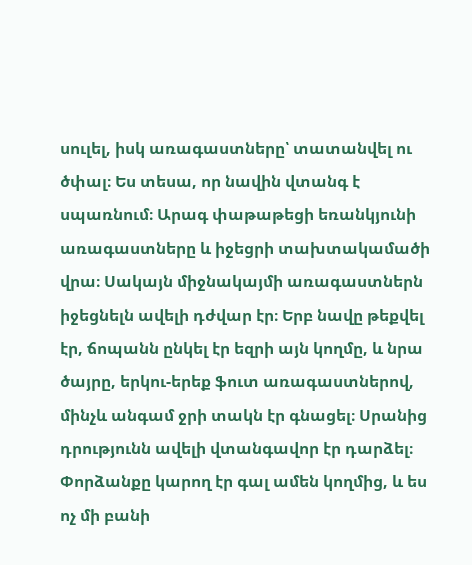սուլել, իսկ առագաստները՝ տատանվել ու ծփալ։ Ես տեսա, որ նավին վտանգ է սպառնում։ Արագ փաթաթեցի եռանկյունի առագաստները և իջեցրի տախտակամածի վրա։ Սակայն միջնակայմի առագաստներն իջեցնելն ավելի դժվար էր։ Երբ նավը թեքվել էր, ճոպանն ընկել էր եզրի այն կողմը, և նրա ծայրը, երկու-երեք ֆուտ առագաստներով, մինչև անգամ ջրի տակն էր գնացել։ Սրանից դրությունն ավելի վտանգավոր էր դարձել։ Փորձանքը կարող էր գալ ամեն կողմից, և ես ոչ մի բանի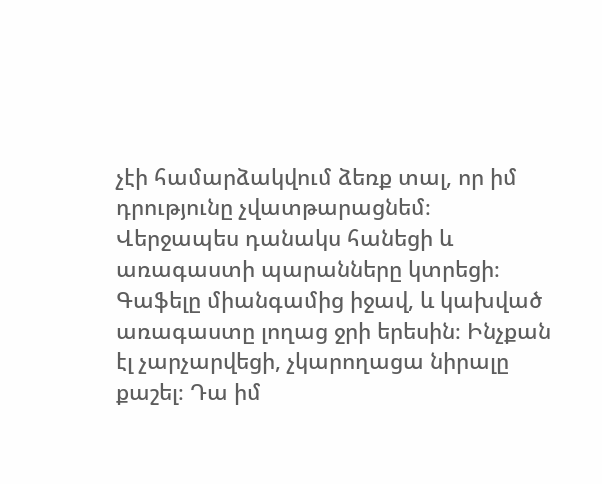չէի համարձակվում ձեռք տալ, որ իմ դրությունը չվատթարացնեմ։ Վերջապես դանակս հանեցի և առագաստի պարանները կտրեցի։ Գաֆելը միանգամից իջավ, և կախված առագաստը լողաց ջրի երեսին։ Ինչքան էլ չարչարվեցի, չկարողացա նիրալը քաշել։ Դա իմ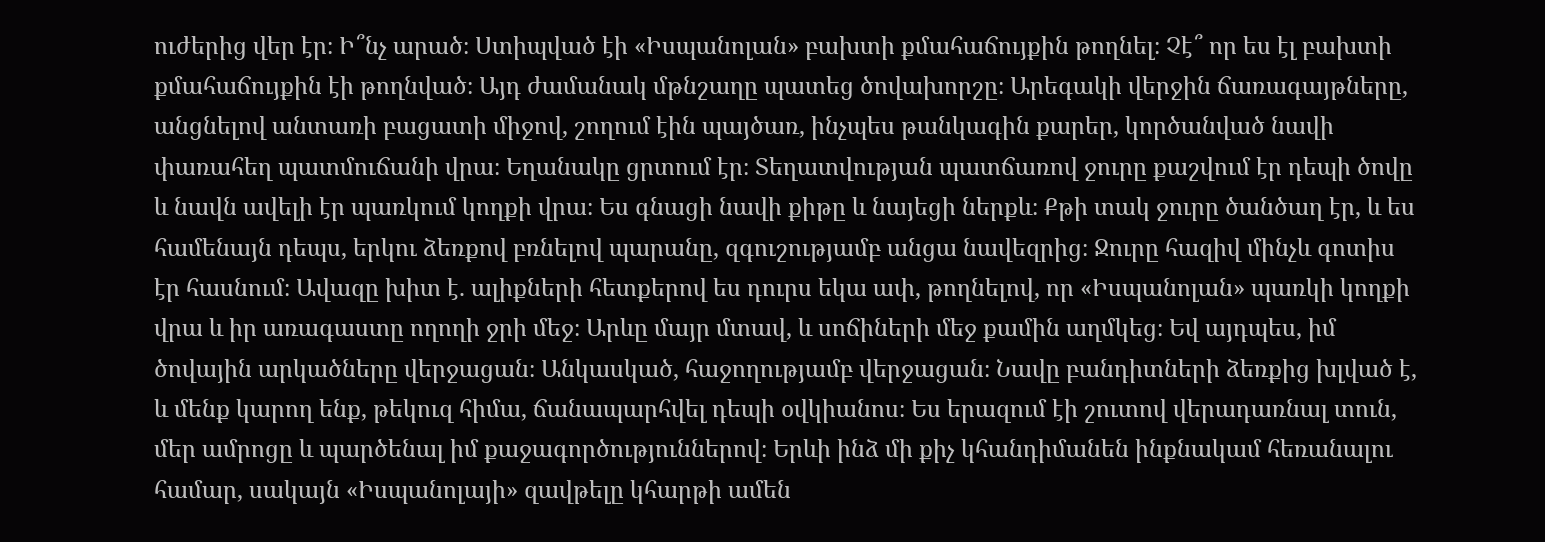ուժերից վեր էր։ Ի՞նչ արած։ Ստիպված էի «Իսպանոլան» բախտի քմահաճույքին թողնել։ Չէ՞ որ ես էլ բախտի քմահաճույքին էի թողնված։ Այդ ժամանակ մթնշաղը պատեց ծովախորշը։ Արեգակի վերջին ճառագայթները, անցնելով անտառի բացատի միջով, շողում էին պայծառ, ինչպես թանկագին քարեր, կործանված նավի փառահեղ պատմուճանի վրա։ Եղանակը ցրտում էր։ Տեղատվության պատճառով ջուրը քաշվում էր դեպի ծովը և նավն ավելի էր պառկում կողքի վրա։ Ես գնացի նավի քիթը և նայեցի ներքև։ Քթի տակ ջուրը ծանծաղ էր, և ես համենայն դեպս, երկու ձեռքով բռնելով պարանը, զգուշությամբ անցա նավեզրից։ Ջուրը հազիվ մինչև գոտիս էր հասնում։ Ավազը խիտ է. ալիքների հետքերով ես դուրս եկա ափ, թողնելով, որ «Իսպանոլան» պառկի կողքի վրա և իր առագաստը ողողի ջրի մեջ։ Արևը մայր մտավ, և սոճիների մեջ քամին աղմկեց։ Եվ այդպես, իմ ծովային արկածները վերջացան։ Անկասկած, հաջողությամբ վերջացան։ Նավը բանդիտների ձեռքից խլված է, և մենք կարող ենք, թեկուզ հիմա, ճանապարհվել դեպի օվկիանոս։ Ես երազում էի շուտով վերադառնալ տուն, մեր ամրոցը և պարծենալ իմ քաջագործություններով։ Երևի ինձ մի քիչ կհանդիմանեն ինքնակամ հեռանալու համար, սակայն «Իսպանոլայի» զավթելը կհարթի ամեն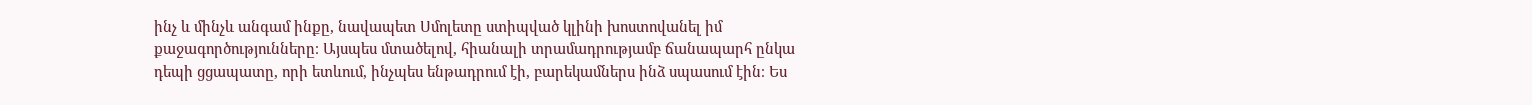ինչ և մինչև անգամ ինքը, նավապետ Սմոլետը ստիպված կլինի խոստովանել իմ քաջագործությունները։ Այսպես մտածելով, հիանալի տրամադրությամբ ճանապարհ ընկա դեպի ցցապատը, որի ետևում, ինչպես ենթադրում էի, բարեկամներս ինձ սպասում էին։ Ես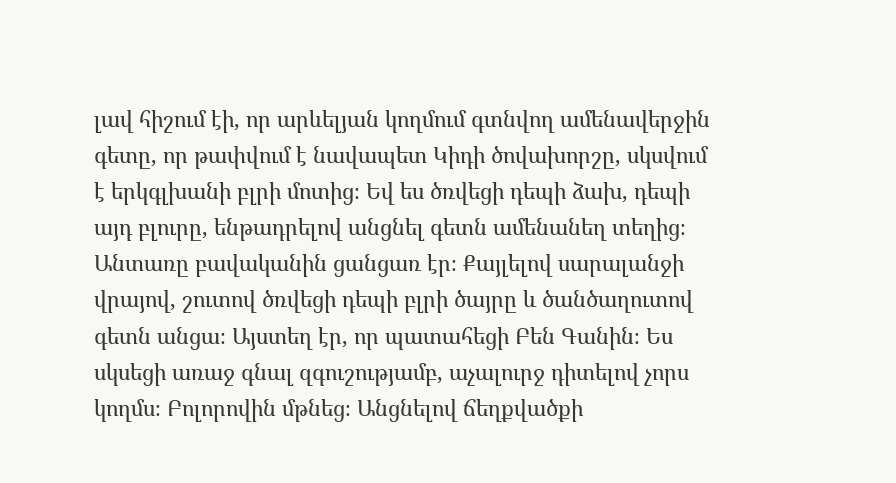լավ հիշում էի, որ արևելյան կողմում գտնվող ամենավերջին գետը, որ թափվում է նավապետ Կիդի ծովախորշը, սկսվում է երկգլխանի բլրի մոտից։ Եվ ես ծռվեցի դեպի ձախ, դեպի այդ բլուրը, ենթադրելով անցնել գետն ամենանեղ տեղից։ Անտառը բավականին ցանցառ էր։ Քայլելով սարալանջի վրայով, շուտով ծռվեցի դեպի բլրի ծայրը և ծանծաղուտով գետն անցա։ Այստեղ էր, որ պատահեցի Բեն Գանին։ Ես սկսեցի առաջ գնալ զգուշությամբ, աչալուրջ դիտելով չորս կողմս։ Բոլորովին մթնեց։ Անցնելով ճեղքվածքի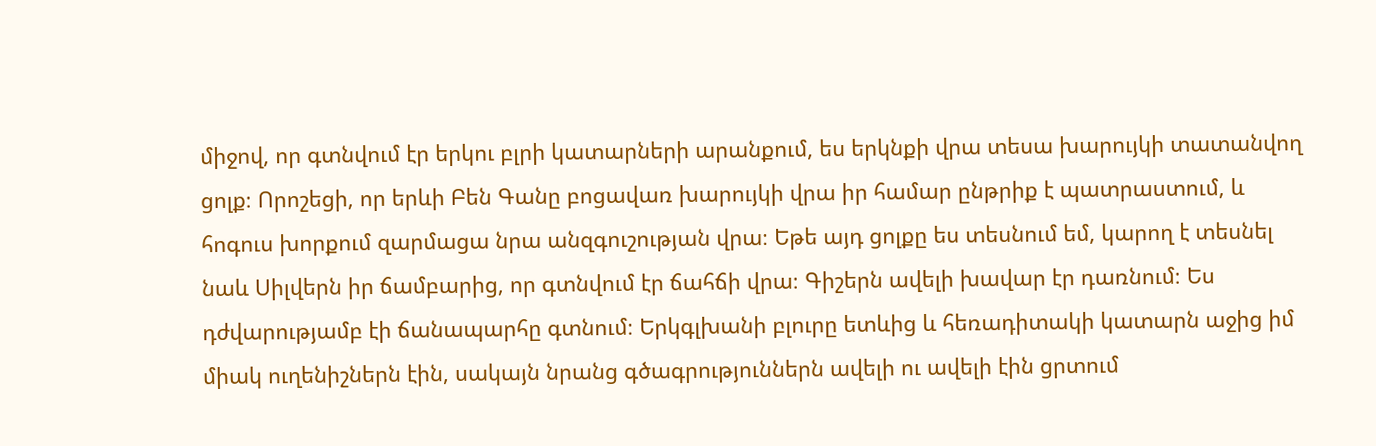միջով, որ գտնվում էր երկու բլրի կատարների արանքում, ես երկնքի վրա տեսա խարույկի տատանվող ցոլք։ Որոշեցի, որ երևի Բեն Գանը բոցավառ խարույկի վրա իր համար ընթրիք է պատրաստում, և հոգուս խորքում զարմացա նրա անզգուշության վրա։ Եթե այդ ցոլքը ես տեսնում եմ, կարող է տեսնել նաև Սիլվերն իր ճամբարից, որ գտնվում էր ճահճի վրա։ Գիշերն ավելի խավար էր դառնում։ Ես դժվարությամբ էի ճանապարհը գտնում։ Երկգլխանի բլուրը ետևից և հեռադիտակի կատարն աջից իմ միակ ուղենիշներն էին, սակայն նրանց գծագրություններն ավելի ու ավելի էին ցրտում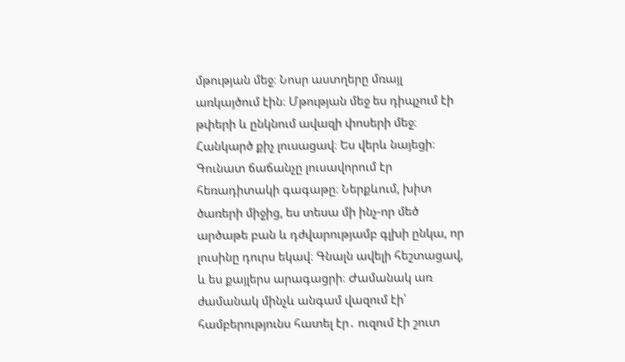մթության մեջ։ Նոսր աստղերը մռայլ առկայծում էին։ Մթության մեջ ես դիպչում էի թփերի և ընկնում ավազի փոսերի մեջ։ Հանկարծ քիչ լուսացավ։ Ես վերև նայեցի։ Գունատ ճաճանչը լուսավորում էր հեռադիտակի գագաթը։ Ներքևում, խիտ ծառերի միջից, ես տեսա մի ինչ-որ մեծ արծաթե բան և դժվարությամբ գլխի ընկա, որ լուսինը դուրս եկավ։ Գնալն ավելի հեշտացավ, և ես քայլերս արագացրի։ Ժամանակ առ ժամանակ մինչև անգամ վազում էի՝ համբերությունս հատել էր․ ուզում էի շուտ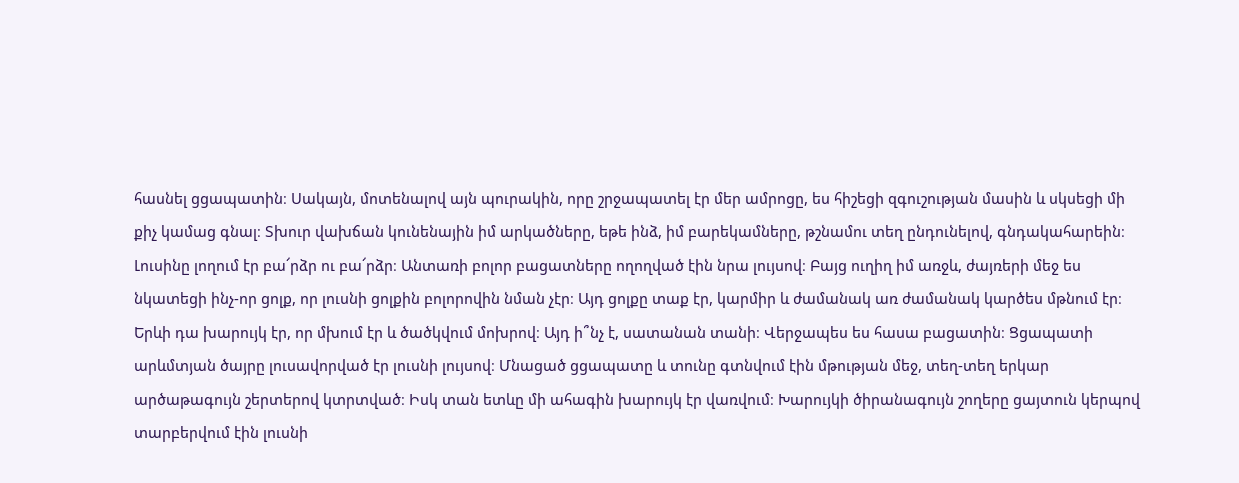հասնել ցցապատին։ Սակայն, մոտենալով այն պուրակին, որը շրջապատել էր մեր ամրոցը, ես հիշեցի զգուշության մասին և սկսեցի մի քիչ կամաց գնալ։ Տխուր վախճան կունենային իմ արկածները, եթե ինձ, իմ բարեկամները, թշնամու տեղ ընդունելով, գնդակահարեին։ Լուսինը լողում էր բա՜րձր ու բա՜րձր։ Անտառի բոլոր բացատները ողողված էին նրա լույսով։ Բայց ուղիղ իմ առջև, ժայռերի մեջ ես նկատեցի ինչ-որ ցոլք, որ լուսնի ցոլքին բոլորովին նման չէր։ Այդ ցոլքը տաք էր, կարմիր և ժամանակ առ ժամանակ կարծես մթնում էր։ Երևի դա խարույկ էր, որ մխում էր և ծածկվում մոխրով։ Այդ ի՞նչ է, սատանան տանի։ Վերջապես ես հասա բացատին։ Ցցապատի արևմտյան ծայրը լուսավորված էր լուսնի լույսով։ Մնացած ցցապատը և տունը գտնվում էին մթության մեջ, տեղ-տեղ երկար արծաթագույն շերտերով կտրտված։ Իսկ տան ետևը մի ահագին խարույկ էր վառվում։ Խարույկի ծիրանագույն շողերը ցայտուն կերպով տարբերվում էին լուսնի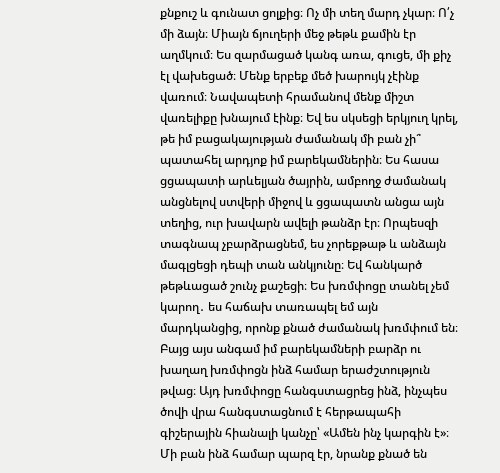քնքուշ և գունատ ցոլքից։ Ոչ մի տեղ մարդ չկար։ Ո՛չ մի ձայն։ Միայն ճյուղերի մեջ թեթև քամին էր աղմկում։ Ես զարմացած կանգ առա, գուցե, մի քիչ էլ վախեցած։ Մենք երբեք մեծ խարույկ չէինք վառում։ Նավապետի հրամանով մենք միշտ վառելիքը խնայում էինք։ Եվ ես սկսեցի երկյուղ կրել, թե իմ բացակայության ժամանակ մի բան չի՞ պատահել արդյոք իմ բարեկամներին։ Ես հասա ցցապատի արևելյան ծայրին, ամբողջ ժամանակ անցնելով ստվերի միջով և ցցապատն անցա այն տեղից, ուր խավարն ավելի թանձր էր։ Որպեսզի տագնապ չբարձրացնեմ, ես չորեքթաթ և անձայն մագլցեցի դեպի տան անկյունը։ Եվ հանկարծ թեթևացած շունչ քաշեցի։ Ես խռմփոցը տանել չեմ կարող․ ես հաճախ տառապել եմ այն մարդկանցից, որոնք քնած ժամանակ խռմփում են։ Բայց այս անգամ իմ բարեկամների բարձր ու խաղաղ խռմփոցն ինձ համար երաժշտություն թվաց։ Այդ խռմփոցը հանգստացրեց ինձ, ինչպես ծովի վրա հանգստացնում է հերթապահի գիշերային հիանալի կանչը՝ «Ամեն ինչ կարգին է»։ Մի բան ինձ համար պարզ էր, նրանք քնած են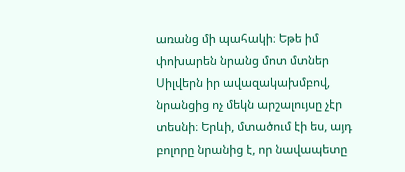առանց մի պահակի։ Եթե իմ փոխարեն նրանց մոտ մտներ Սիլվերն իր ավազակախմբով, նրանցից ոչ մեկն արշալույսը չէր տեսնի։ Երևի, մտածում էի ես, այդ բոլորը նրանից է, որ նավապետը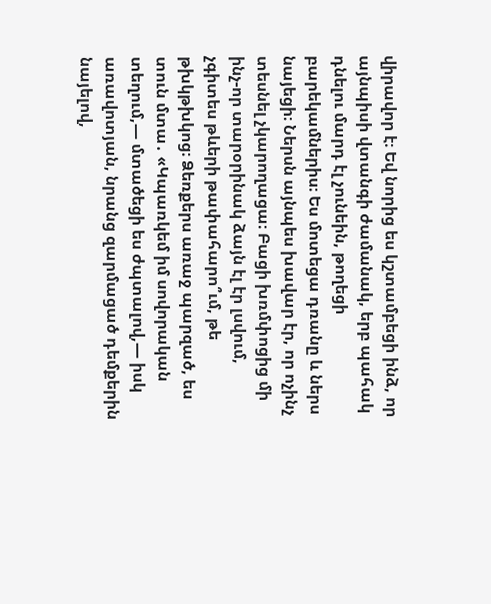վիրավոր է։ Եվ նորից ես կշտամբեցի ինձ, որ այնպիսի վտանգի ժամանակ, երբ պահակ դնելու մարդ էլ չունեին, թողեցի բարեկամներիս։ Ես մոտեցա դռանը և ներս նայեցի։ Ներսն այնպես խավար էր, որ ոչինչ տեսնել չկարողացա։ Բացի խռմփոցից մի ինչ-որ տարօրինակ ձայն էլ էր լսվում, չգիտես թևերի թափահարո՞ւմ, թե թխկթխկոց։ Ձեռքերս առաջ պարզած, ես տուն մտա․ «Կպառկեմ իմ սովորական տեղում,— մտածեցի ես ժպտալով,― իսկ առավոտյան, նրանց զարմացած դեմքերին նայելով,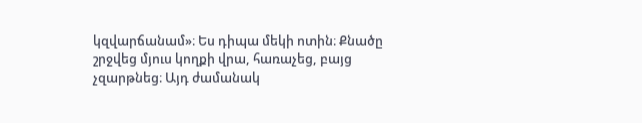կզվարճանամ»։ Ես դիպա մեկի ոտին։ Քնածը շրջվեց մյուս կողքի վրա, հառաչեց, բայց չզարթնեց։ Այդ ժամանակ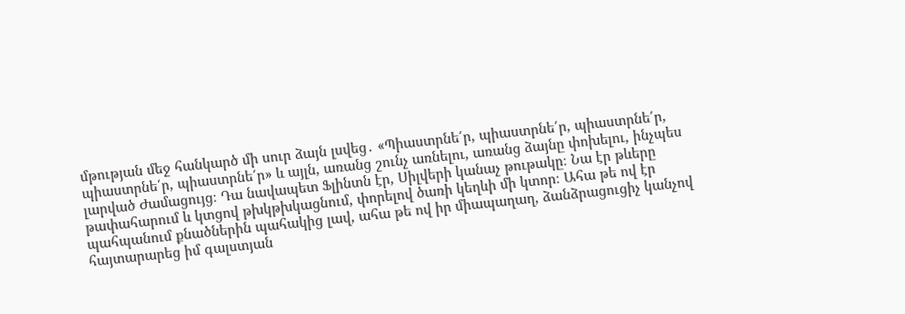մթության մեջ հանկարծ մի սուր ձայն լսվեց․ «Պիաստրնե՛ր, պիաստրնե՛ր, պիաստրնե՛ր, պիաստրնե՛ր, պիաստրնե՛ր» և այլն, առանց շունչ առնելու, առանց ձայնը փոխելու, ինչպես լարված Ժամացույց։ Դա նավապետ Ֆլինտն էր, Սիլվերի կանաչ թութակը։ Նա էր թևերը թափահարում և կտցով թխկթխկացնում, փորելով ծառի կեղևի մի կտոր։ Ահա թե ով էր պահպանում քնածներին պահակից լավ, ահա թե ով իր միապաղաղ, ձանձրացուցիչ կանչով հայտարարեց իմ գալստյան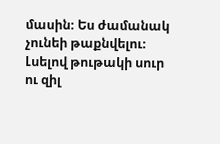մասին։ Ես ժամանակ չունեի թաքնվելու։ Լսելով թութակի սուր ու զիլ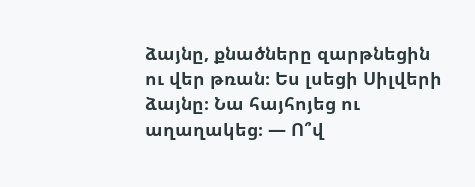ձայնը, քնածները զարթնեցին ու վեր թռան։ Ես լսեցի Սիլվերի ձայնը։ Նա հայհոյեց ու աղաղակեց։ — Ո՞վ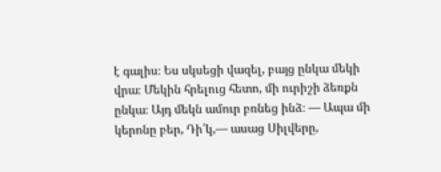է գալիս։ Ես սկսեցի վազել, բայց ընկա մեկի վրա։ Մեկին հրելուց հետո, մի ուրիշի ձեռքն ընկա։ Այդ մեկն ամուր բռնեց ինձ։ — Ապա մի կերոնը բեր, Դի՛կ,— ասաց Սիլվերը,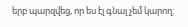երբ պարզվեց, որ ես էլ գնալ չեմ կարող։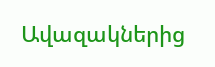Ավազակներից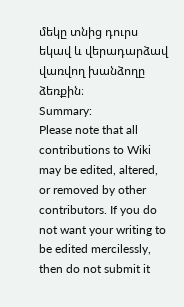մեկը տնից դուրս եկավ և վերադարձավ վառվող խանձողը ձեռքին։
Summary:
Please note that all contributions to Wiki may be edited, altered, or removed by other contributors. If you do not want your writing to be edited mercilessly, then do not submit it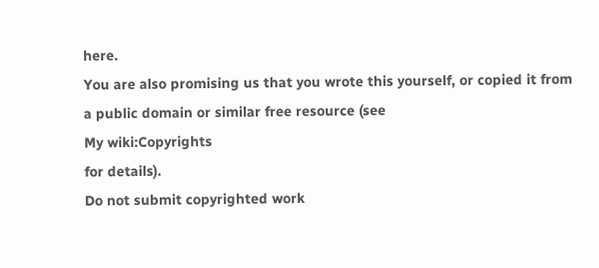here.
You are also promising us that you wrote this yourself, or copied it from a public domain or similar free resource (see
My wiki:Copyrights
for details).
Do not submit copyrighted work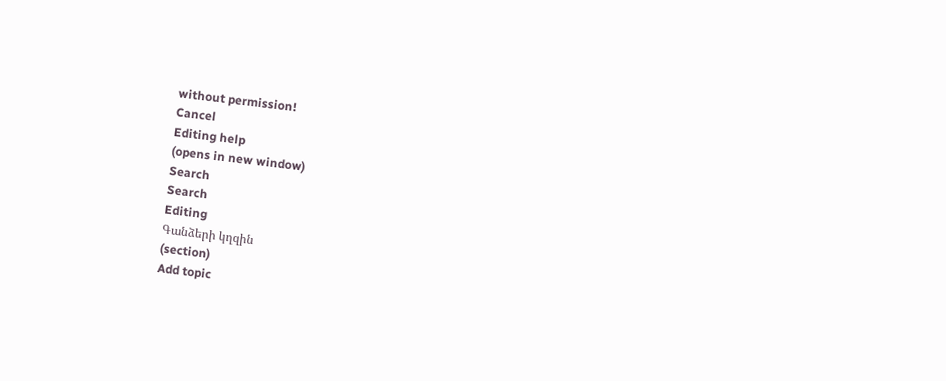without permission!
Cancel
Editing help
(opens in new window)
Search
Search
Editing
Գանձերի կղզին
(section)
Add topic